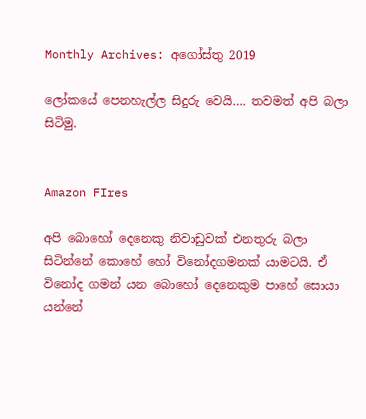Monthly Archives: අගෝස්තු 2019

ලෝකයේ පෙනහැල්ල සිදුරු වෙයි…. තවමත් අපි බලා සිටිමු.


Amazon FIres

අපි බොහෝ දෙනෙකු නිවාඩුවක් එනතුරු බලා සිටින්නේ කොහේ හෝ විනෝදගමනක් යාමටයි. ඒ විනෝද ගමන් යන බොහෝ දෙනෙකුම පාහේ සොයා යන්නේ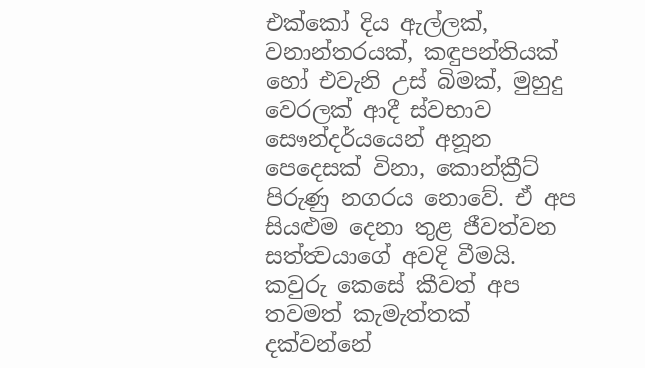එක්කෝ දිය ඇල්ලක්, වනාන්තරයක්, කඳුපන්තියක් හෝ එවැනි උස් බිමක්, මුහුදු වෙරලක් ආදී ස්වභාව සෞන්දර්යයෙන් අනූන පෙදෙසක් විනා, කොන්ක්‍රීට් පිරුණු නගරය නොවේ. ඒ අප සියළුම දෙනා තුළ ජීවත්වන සත්ත්‍වයාගේ අවදි වීමයි. කවුරු කෙසේ කීවත් අප තවමත් කැමැත්තක් දක්වන්නේ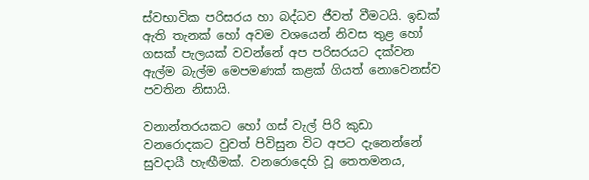ස්වභාවික පරිසරය හා බද්ධව ජීවත් වීමටයි. ඉඩක් ඇති තැනක් හෝ අවම වශයෙන් නිවස තුළ හෝ ගසක් පැලයක් වවන්නේ අප පරිසරයට දක්වන ඇල්ම බැල්ම මෙපමණක් කළක් ගියත් නොවෙනස්ව පවතින නිසායි.

වනාන්තරයකට හෝ ගස් වැල් පිරි කුඩා වනරොදකට වුවත් පිවිසුන විට අපට දැනෙන්නේ සුවදායී හැඟීමක්. වනරොදෙහි වූ තෙතමනය,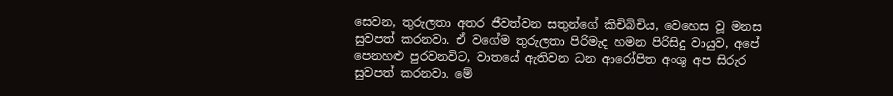සෙවන, තුරුලතා අතර ජීවත්වන සතුන්ගේ කිචිබිචිය, වෙහෙස වූ මනස සුවපත් කරනවා. ඒ වගේම තුරුලතා පිරිමැද හමන පිරිසිදු වායුව, අපේ පෙනහළු පුරවනවිට, වාතයේ ඇතිවන ධන ආරෝපිත අංශු අප සිරුර සුවපත් කරනවා. මේ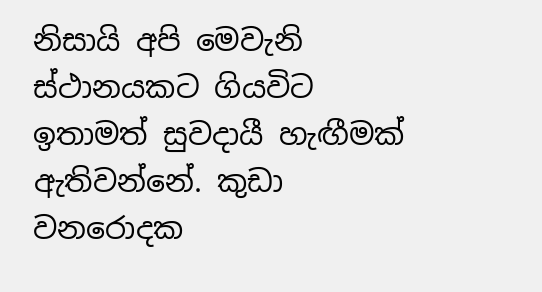නිසායි අපි මෙවැනි ස්ථානයකට ගියවිට ඉතාමත් සුවදායී හැඟීමක් ඇතිවන්නේ. කුඩා වනරොදක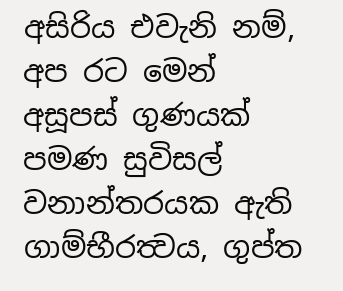අසිරිය එවැනි නම්, අප රට මෙන් අසූපස් ගුණයක් පමණ සුවිසල් වනාන්තරයක ඇති ගාම්භීරත්‍වය, ගුප්ත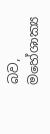බව, මහේශාක්‍ය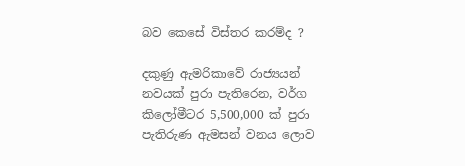බව කෙසේ විස්තර කරම්ද ?

දකුණු ඇමරිකාවේ රාජ්‍යයන් නවයක් පුරා පැතිරෙන, වර්ග කිලෝමීටර 5,500,000 ක් පුරා පැතිරුණ ඇමසන් වනය ලොව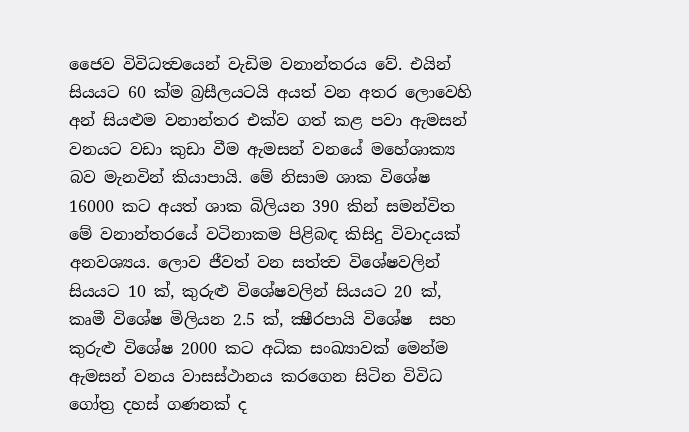ජෛව විවිධත්‍වයෙන් වැඩිම වනාන්තරය වේ. එයින් සියයට 60 ක්ම බ්‍රසීලයටයි අයත් වන අතර ලොවෙහි අන් සියළුම වනාන්තර එක්ව ගත් කළ පවා ඇමසන් වනයට වඩා කුඩා වීම ඇමසන් වනයේ මහේශාක්‍ය බව මැනවින් කියාපායි. මේ නිසාම ශාක විශේෂ 16000 කට අයත් ශාක බිලියන 390 කින් සමන්විත මේ වනාන්තරයේ වටිනාකම පිළිබඳ කිසිදු විවාදයක් අනවශ්‍යය. ලොව ජීවත් වන සත්ත්‍ව විශේෂවලින් සියයට 10 ක්, කුරුළු විශේෂවලින් සියයට 20 ක්, කෘමී විශේෂ මිලියන 2.5 ක්, ක්‍ෂීරපායි විශේෂ  සහ කුරුළු විශේෂ 2000 කට අධික සංඛ්‍යාවක් මෙන්ම ඇමසන් වනය වාසස්ථානය කරගෙන සිටින විවිධ ගෝත්‍ර දහස් ගණනක් ද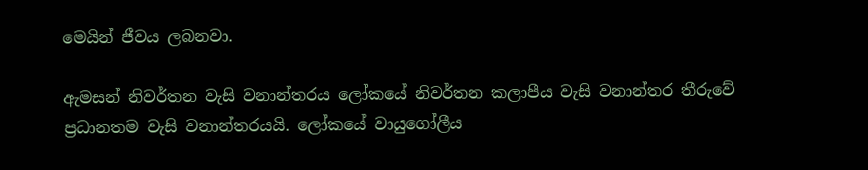මෙයින් ජීවය ලබනවා.

ඇමසන් නිවර්තන වැසි වනාන්තරය ලෝකයේ නිවර්තන කලාපීය වැසි වනාන්තර තීරුවේ ප්‍රධානතම වැසි වනාන්තරයයි. ලෝකයේ වායුගෝලීය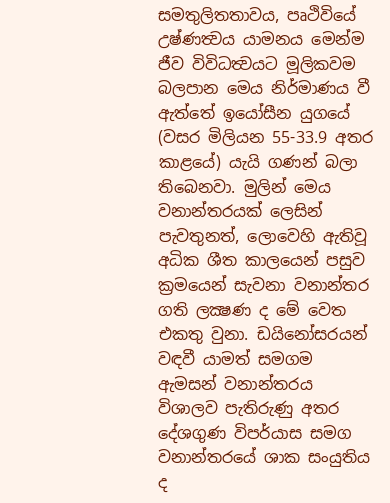සමතුලිතතාවය, පෘථිවියේ උෂ්ණත්‍වය යාමනය මෙන්ම ජීව විවිධත්‍වයට මූලිකවම බලපාන මෙය නිර්මාණය වී ඇත්තේ ඉයෝසීන යුගයේ  (වසර මිලියන 55-33.9 අතර කාළයේ) යැයි ගණන් බලා තිබෙනවා. මුලින් මෙය වනාන්තරයක් ලෙසින් පැවතුනත්, ලොවෙහි ඇතිවූ අධික ශීත කාලයෙන් පසුව ක්‍රමයෙන් සැවනා වනාන්තර ගති ලක්‍ෂණ ද මේ වෙත එකතු වුනා. ඩයිනෝසරයන් වඳවී යාමත් සමගම ඇමසන් වනාන්තරය විශාලව පැතිරුණු අතර දේශගුණ විපර්යාස සමග වනාන්තරයේ ශාක සංයුතිය ද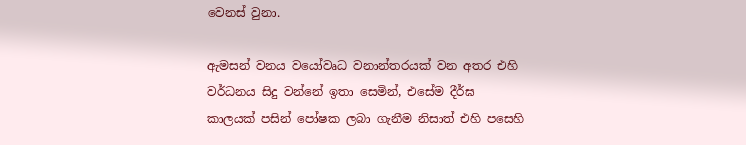වෙනස් වුනා.

ඇමසන් වනය වයෝවෘධ වනාන්තරයක් වන අතර එහි වර්ධනය සිදු වන්නේ ඉතා සෙමින්, එසේම දීර්ඝ කාලයක් පසින් පෝෂක ලබා ගැනීම නිසාත් එහි පසෙහි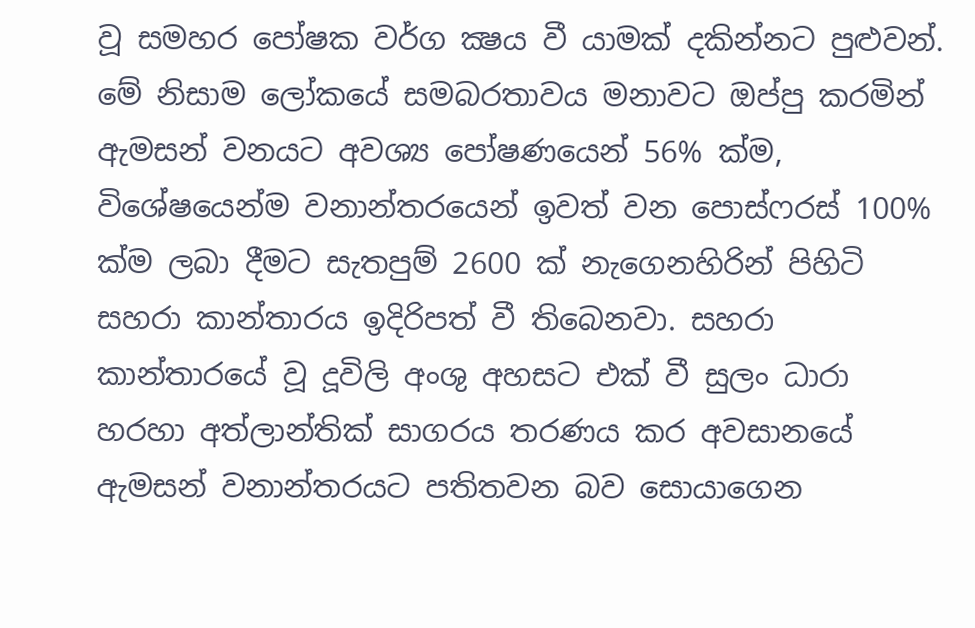වූ සමහර පෝෂක වර්ග ක්‍ෂය වී යාමක් දකින්නට පුළුවන්. මේ නිසාම ලෝකයේ සමබරතාවය මනාවට ඔප්පු කරමින් ඇමසන් වනයට අවශ්‍ය පෝෂණයෙන් 56% ක්ම, විශේෂයෙන්ම වනාන්තරයෙන් ඉවත් වන පොස්ෆරස් 100% ක්ම ලබා දීමට සැතපුම් 2600 ක් නැගෙනහිරින් පිහිටි සහරා කාන්තාරය ඉදිරිපත් වී තිබෙනවා. සහරා කාන්තාරයේ වූ දූවිලි අංශු අහසට එක් වී සුලං ධාරා හරහා අත්ලාන්තික් සාගරය තරණය කර අවසානයේ ඇමසන් වනාන්තරයට පතිතවන බව සොයාගෙන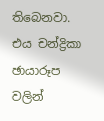තිබෙනවා. එය චන්ද්‍රිකා ඡායාරූප වලින්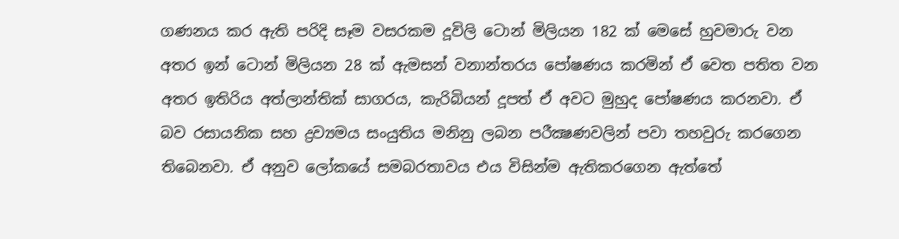ගණනය කර ඇති පරිදි සෑම වසරකම දූවිලි ටොන් මිලියන 182 ක් මෙසේ හුවමාරු වන අතර ඉන් ටොන් මිලියන 28 ක් ඇමසන් වනාන්තරය පෝෂණය කරමින් ඒ වෙත පතිත වන අතර ඉතිරිය අත්ලාන්තික් සාගරය, කැරිබියන් දූපත් ඒ අවට මුහුද පෝෂණය කරනවා. ඒ බව රසායනික සහ ද්‍රව්‍යමය සංයුතිය මනිනු ලබන පරීක්‍ෂණවලින් පවා තහවුරු කරගෙන තිබෙනවා. ඒ අනුව ලෝකයේ සමබරතාවය එය විසින්ම ඇතිකරගෙන ඇත්තේ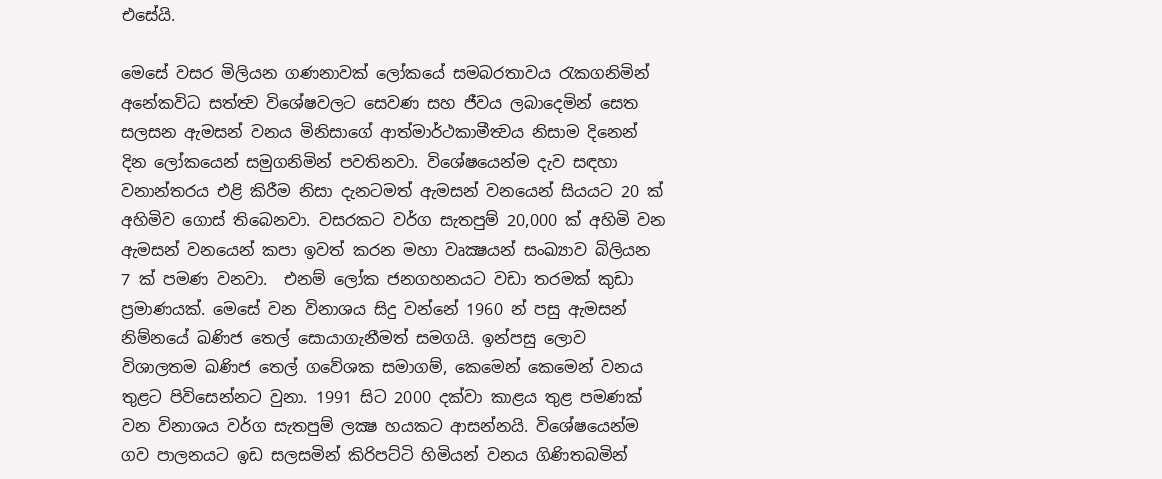එසේයි.

මෙසේ වසර මිලියන ගණනාවක් ලෝකයේ සමබරතාවය රැකගනිමින් අනේකවිධ සත්ත්‍ව විශේෂවලට සෙවණ සහ ජීවය ලබාදෙමින් සෙත සලසන ඇමසන් වනය මිනිසාගේ ආත්මාර්ථකාමීත්‍වය නිසාම දිනෙන් දින ලෝකයෙන් සමුගනිමින් පවතිනවා. විශේෂයෙන්ම දැව සඳහා වනාන්තරය එළි කිරීම නිසා දැනටමත් ඇමසන් වනයෙන් සියයට 20 ක් අහිමිව ගොස් තිබෙනවා. වසරකට වර්ග සැතපුම් 20,000 ක් අහිමි වන ඇමසන් වනයෙන් කපා ඉවත් කරන මහා වෘක්‍ෂයන් සංඛ්‍යාව බිලියන 7 ක් පමණ වනවා.  එනම් ලෝක ජනගහනයට වඩා තරමක් කුඩා ප්‍රමාණයක්. මෙසේ වන විනාශය සිදු වන්නේ 1960 න් පසු ඇමසන් නිම්නයේ ඛණිජ තෙල් සොයාගැනීමත් සමගයි. ඉන්පසු ලොව විශාලතම ඛණිජ තෙල් ගවේශක සමාගම්, කෙමෙන් කෙමෙන් වනය තුළට පිවිසෙන්නට වුනා. 1991 සිට 2000 දක්වා කාළය තුළ පමණක් වන විනාශය වර්ග සැතපුම් ලක්‍ෂ හයකට ආසන්නයි. විශේෂයෙන්ම ගව පාලනයට ඉඩ සලසමින් කිරිපට්ටි හිමියන් වනය ගිණිතබමින්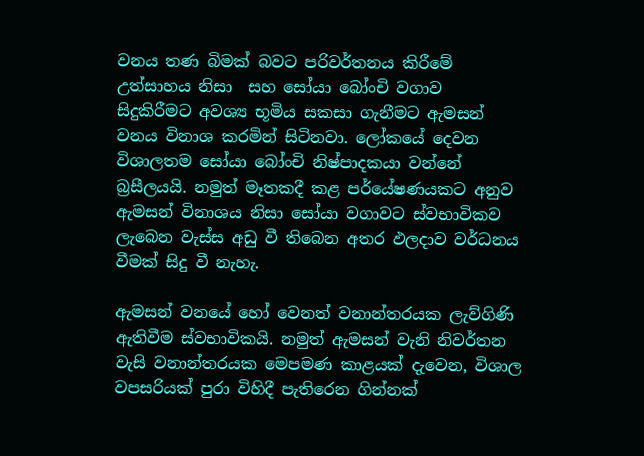වනය තණ බිමක් බවට පරිවර්තනය කිරීමේ උත්සාහය නිසා  සහ සෝයා බෝංචි වගාව සිදුකිරීමට අවශ්‍ය භූමිය සකසා ගැනීමට ඇමසන් වනය විනාශ කරමින් සිටිනවා. ලෝකයේ දෙවන විශාලතම සෝයා බෝංචි නිෂ්පාදකයා වන්නේ බ්‍රසීලයයි. නමුත් මෑතකදී කළ පර්යේෂණයකට අනුව ඇමසන් විනාශය නිසා සෝයා වගාවට ස්වභාවිකව ලැබෙන වැස්ස අඩු වී තිබෙන අතර ඵලදාව වර්ධනය වීමක් සිදු වී නැහැ.

ඇමසන් වනයේ හෝ වෙනත් වනාන්තරයක ලැව්ගිණි ඇතිවීම ස්වභාවිකයි. නමුත් ඇමසන් වැනි නිවර්තන වැසි වනාන්තරයක මෙපමණ කාළයක් දැවෙන, විශාල වපසරියක් පුරා විහිදී පැතිරෙන ගින්නක්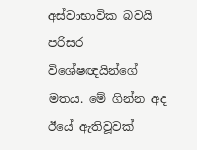අස්වාභාවික බවයි පරිසර විශේෂඥයින්ගේ මතය. මේ ගින්න අද ඊයේ ඇතිවූවක්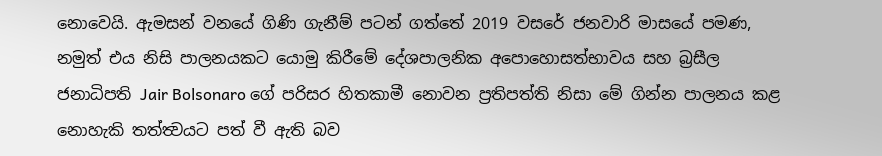නොවෙයි. ඇමසන් වනයේ ගිණි ගැනීම් පටන් ගත්තේ 2019 වසරේ ජනවාරි මාසයේ පමණ, නමුත් එය නිසි පාලනයකට යොමු කිරීමේ දේශපාලනික අපොහොසත්භාවය සහ බ්‍රසීල ජනාධිපති Jair Bolsonaro ගේ පරිසර හිතකාමී නොවන ප්‍රතිපත්ති නිසා මේ ගින්න පාලනය කළ නොහැකි තත්ත්‍වයට පත් වී ඇති බව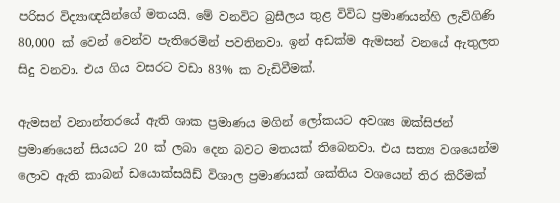පරිසර විද්‍යාඥයින්ගේ මතයයි. මේ වනවිට බ්‍රසීලය තුළ විවිධ ප්‍රමාණයන්හි ලැව්ගිණි 80,000 ක් වෙන් වෙන්ව පැතිරෙමින් පවතිනවා. ඉන් අඩක්ම ඇමසන් වනයේ ඇතුලත සිදු වනවා. එය ගිය වසරට වඩා 83% ක වැඩිවීමක්.

ඇමසන් වනාන්තරයේ ඇති ශාක ප්‍රමාණය මගින් ලෝකයට අවශ්‍ය ඔක්සිජන් ප්‍රමාණයෙන් සියයට 20 ක් ලබා දෙන බවට මතයක් තිබෙනවා. එය සත්‍ය වශයෙන්ම ලොව ඇති කාබන් ඩයොක්සයිඩ් විශාල ප්‍රමාණයක් ශක්තිය වශයෙන් තිර කිරීමක්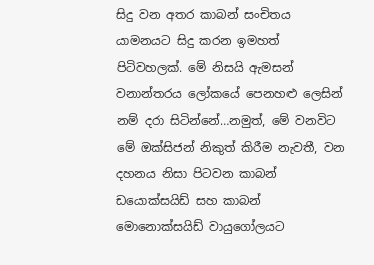සිදු වන අතර කාබන් සංචිතය යාමනයට සිදු කරන ඉමහත් පිටිවහලක්. මේ නිසයි ඇමසන් වනාන්තරය ලෝකයේ පෙනහළු ලෙසින් නම් දරා සිටින්නේ…නමුත්, මේ වනවිට මේ ඔක්සිජන් නිකුත් කිරීම නැවතී, වන දහනය නිසා පිටවන කාබන් ඩයොක්සයිඩ් සහ කාබන් මොනොක්සයිඩ් වායුගෝලයට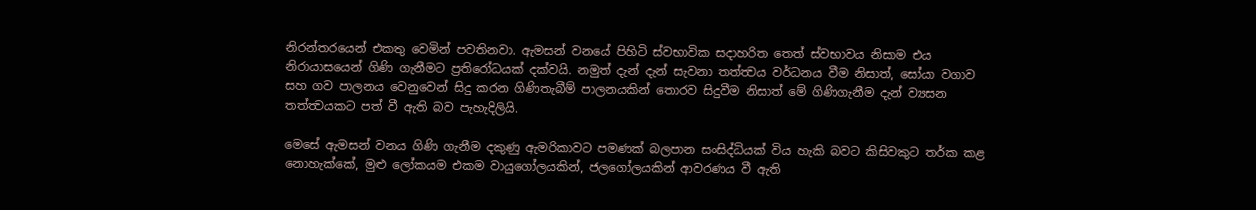නිරන්තරයෙන් එකතු වෙමින් පවතිනවා. ඇමසන් වනයේ පිහිටි ස්වභාවික සදාහරිත තෙත් ස්වභාවය නිසාම එය නිරායාසයෙන් ගිණි ගැනීමට ප්‍රතිරෝධයක් දක්වයි. නමුත් දැන් දැන් සැවනා තත්ත්‍වය වර්ධනය වීම නිසාත්, සෝයා වගාව සහ ගව පාලනය වෙනුවෙන් සිදු කරන ගිණිතැබීම් පාලනයකින් තොරව සිදුවීම නිසාත් මේ ගිණිගැනීම දැන් ව්‍යසන තත්ත්‍වයකට පත් වී ඇති බව පැහැදිලියි.

මෙසේ ඇමසන් වනය ගිණි ගැනීම දකුණු ඇමරිකාවට පමණක් බලපාන සංසිද්ධියක් විය හැකි බවට කිසිවකුට තර්ක කළ නොහැක්කේ, මුළු ලෝකයම එකම වායුගෝලයකින්, ජලගෝලයකින් ආවරණය වී ඇති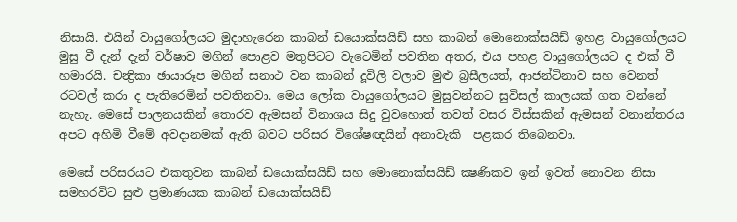නිසායි. එයින් වායුගෝලයට මුදාහැරෙන කාබන් ඩයොක්සයිඩ් සහ කාබන් මොනොක්සයිඩ් ඉහළ වායුගෝලයට මුසු වී දැන් දැන් වර්ෂාව මගින් පොළව මතුපිටට වැටෙමින් පවතින අතර, එය පහළ වායුගෝලයට ද එක් වී හමාරයි. චන්‍ද්‍රිකා ඡායාරූප මගින් සනාථ වන කාබන් දූවිලි වලාව මුළු බ්‍රසීලයත්, ආජන්ටිනාව සහ වෙනත් රටවල් කරා ද පැතිරෙමින් පවතිනවා. මෙය ලෝක වායුගෝලයට මුසුවන්නට සුවිසල් කාලයක් ගත වන්නේ නැහැ. මෙසේ පාලනයකින් තොරව ඇමසන් විනාශය සිදු වුවහොත් තවත් වසර විස්සකින් ඇමසන් වනාන්තරය අපට අහිමි වීමේ අවදානමක් ඇති බවට පරිසර විශේෂඥයින් අනාවැකි  පළකර තිබෙනවා.

මෙසේ පරිසරයට එකතුවන කාබන් ඩයොක්සයිඩ් සහ මොනොක්සයිඩ් ක්‍ෂණිකව ඉන් ඉවත් නොවන නිසා සමහරවිට සුළු ප්‍රමාණයක කාබන් ඩයොක්සයිඩ්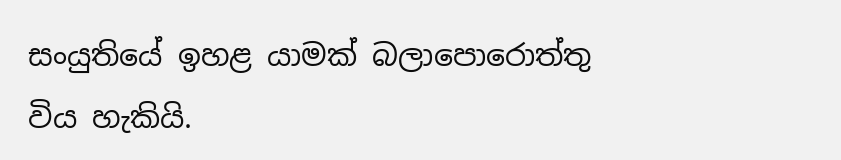සංයුතියේ ඉහළ යාමක් බලාපොරොත්තු විය හැකියි.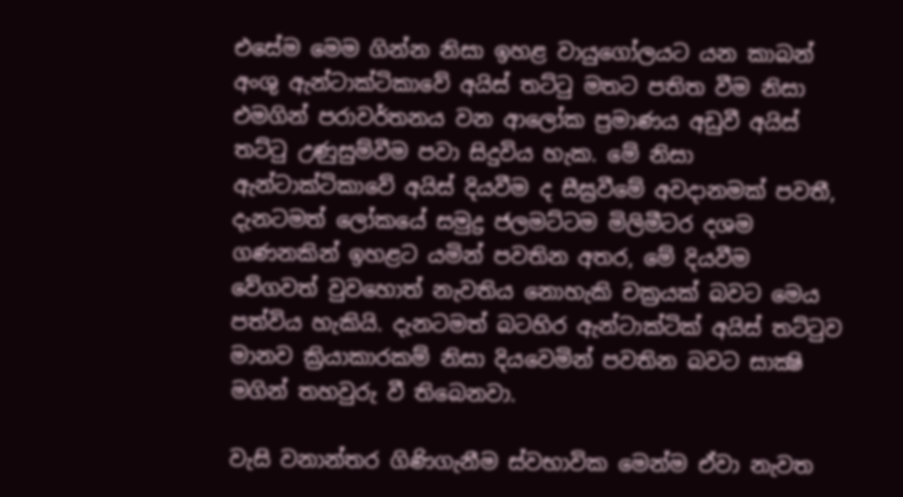එසේම මෙම ගින්න නිසා ඉහළ වායුගෝලයට යන කාබන් අංශු ඇන්ටාක්ටිකාවේ අයිස් තට්ටු මතට පතිත වීම නිසා එමගින් පරාවර්තනය වන ආලෝක ප්‍රමාණය අඩුවී අයිස් තට්ටු උණුසුම්වීම පවා සිදුවිය හැක. මේ නිසා ඇන්ටාක්ටිකාවේ අයිස් දියවීම ද සීඝ්‍රවීමේ අවදානමක් පවතී, දැනටමත් ලෝකයේ සමුද්‍ර ජලමට්ටම මිලිමීටර දශම ගණනකින් ඉහළට යමින් පවතින අතර, මේ දියවීම වේගවත් වුවහොත් නැවතිය නොහැකි චක්‍රයක් බවට මෙය පත්විය හැකියි. දැනටමත් බටහිර ඇන්ටාක්ටික් අයිස් තට්ටුව මානව ක්‍රියාකාරකම් නිසා දියවෙමින් පවතින බවට සාක්‍ෂි මගින් තහවුරු වී තිබෙනවා.

වැසි වනාන්තර ගිණිගැනීම ස්වභාවික මෙන්ම ඒවා නැවත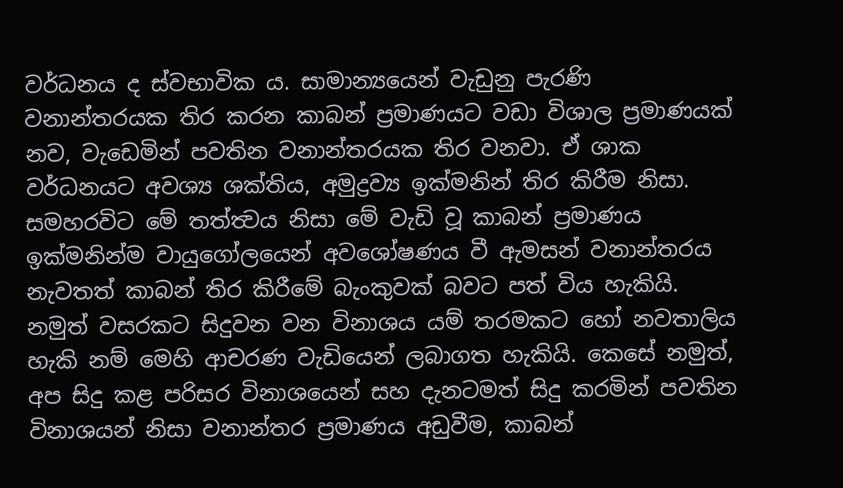වර්ධනය ද ස්වභාවික ය. සාමාන්‍යයෙන් වැඩුනු පැරණි වනාන්තරයක තිර කරන කාබන් ප්‍රමාණයට වඩා විශාල ප්‍රමාණයක් නව, වැඩෙමින් පවතින වනාන්තරයක තිර වනවා. ඒ ශාක වර්ධනයට අවශ්‍ය ශක්තිය, අමුද්‍රව්‍ය ඉක්මනින් තිර කිරීම නිසා. සමහරවිට මේ තත්ත්‍වය නිසා මේ වැඩි වූ කාබන් ප්‍රමාණය ඉක්මනින්ම වායුගෝලයෙන් අවශෝෂණය වී ඇමසන් වනාන්තරය නැවතත් කාබන් තිර කිරීමේ බැංකුවක් බවට පත් විය හැකියි. නමුත් වසරකට සිදුවන වන විනාශය යම් තරමකට හෝ නවතාලිය හැකි නම් මෙහි ආචරණ වැඩියෙන් ලබාගත හැකියි. කෙසේ නමුත්, අප සිදු කළ පරිසර විනාශයෙන් සහ දැනටමත් සිදු කරමින් පවතින විනාශයන් නිසා වනාන්තර ප්‍රමාණය අඩුවීම, කාබන්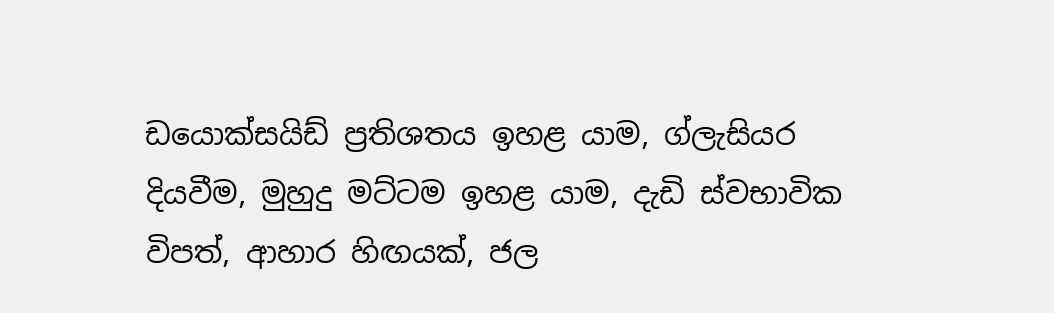ඩයොක්සයිඩ් ප්‍රතිශතය ඉහළ යාම, ග්ලැසියර දියවීම, මුහුදු මට්ටම ඉහළ යාම, දැඩි ස්වභාවික විපත්, ආහාර හිඟයක්, ජල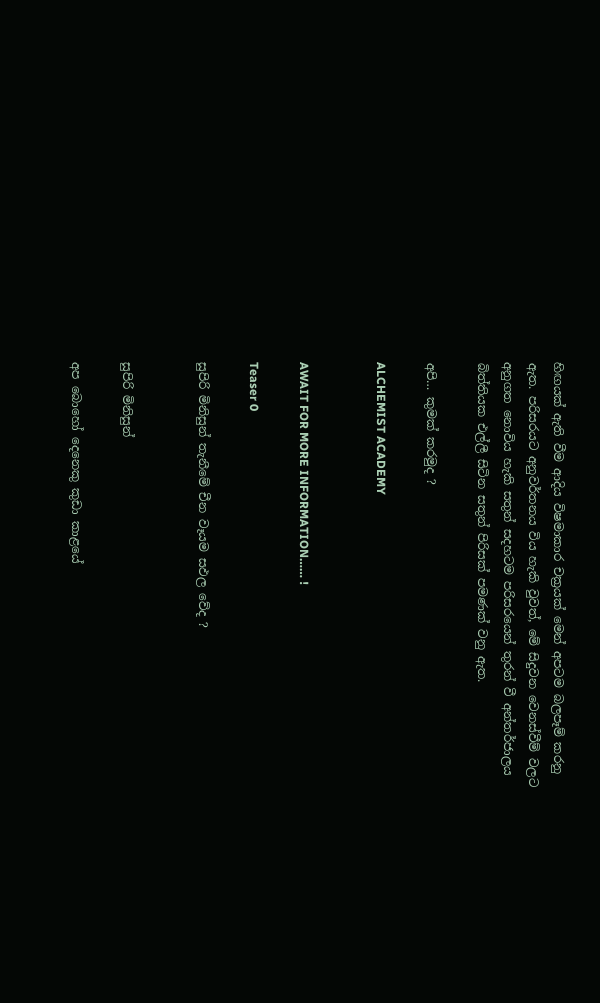හිඟයක් ඇති වීම ආදිය විෂමාකාර චක්‍රයක් මෙන් අපටම බලපෑම් කරනු ඇත. පරිසරයට අනුවර්තනය විය හැකි වුවත්, මේ සිදුවන වෙනස්වීම් වලට අනුගත නොවිය හැකි සතුන් සදහටම පරිසරයෙන් තුරන් වී අන්තර්ජාලය බිත්තියක එල්ලී සිටින සතුන් පිරිසක් පමණක් වනු ඇත.

අපි… කුමක් කරමුද ?

ALCHEMIST ACADEMY


AWAIT FOR MORE INFORMATION…… !

Teaser 0

සුපිරි මිනිසුන් තැනීමේ චීන වෑයම සඵල වේද ?


සුපිරි මිනිසුන්

අප බොහෝ දෙනෙකු කුඩා කාළයේ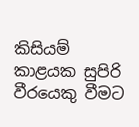කිසියම් කාළයක සුපිරි වීරයෙකු වීමට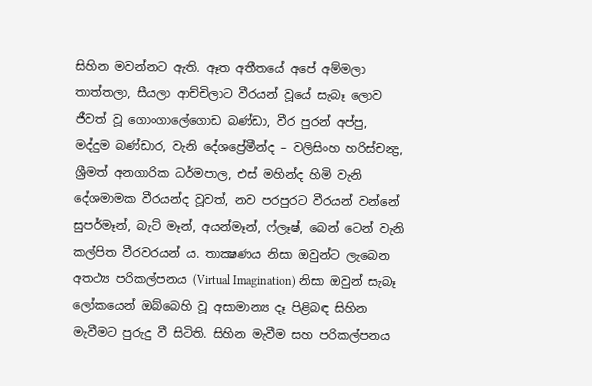සිහින මවන්නට ඇති. ඈත අතීතයේ අපේ අම්මලා තාත්තලා, සීයලා ආච්චිලාට වීරයන් වූයේ සැබෑ ලොව ජීවත් වූ ගොංගාලේගොඩ බණ්ඩා, වීර පුරන් අප්පු, මද්දුම බණ්ඩාර, වැනි දේශප්‍රේමීන්ද – වලිසිංහ හරිස්චන්‍ද්‍ර, ශ්‍රීමත් අනගාරික ධර්මපාල, එස් මහින්ද හිමි වැනි දේශමාමක වීරයන්ද වූවත්, නව පරපුරට වීරයන් වන්නේ සුපර්මෑන්, බැට් මෑන්, අයන්මෑන්, ෆ්ලෑෂ්, බෙන් ටෙන් වැනි කල්පිත වීරවරයන් ය. තාක්‍ෂණය නිසා ඔවුන්ට ලැබෙන අතථ්‍ය පරිකල්පනය (Virtual Imagination) නිසා ඔවුන් සැබෑ ලෝකයෙන් ඔබ්බෙහි වූ අසාමාන්‍ය දෑ පිළිබඳ සිහින මැවීමට පුරුදු වී සිටිති. සිහින මැවීම සහ පරිකල්පනය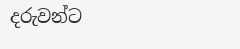දරුවන්ට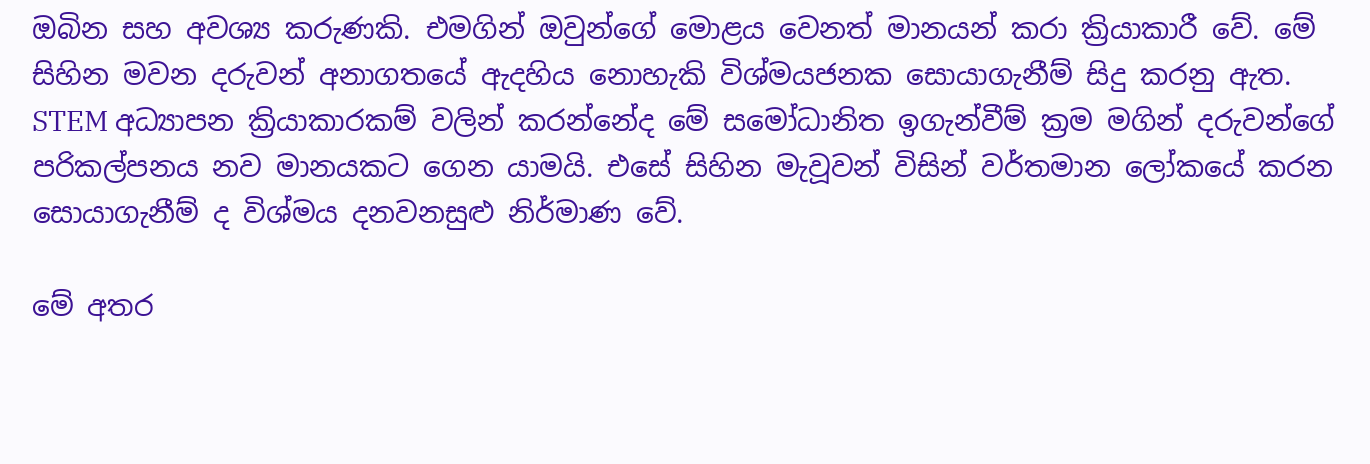ඔබින සහ අවශ්‍ය කරුණකි. එමගින් ඔවුන්ගේ මොළය වෙනත් මානයන් කරා ක්‍රියාකාරී වේ. මේ සිහින මවන දරුවන් අනාගතයේ ඇදහිය නොහැකි විශ්මයජනක සොයාගැනීම් සිදු කරනු ඇත. STEM අධ්‍යාපන ක්‍රියාකාරකම් වලින් කරන්නේද මේ සමෝධානිත ඉගැන්වීම් ක්‍රම මගින් දරුවන්ගේ පරිකල්පනය නව මානයකට ගෙන යාමයි. එසේ සිහින මැවූවන් විසින් වර්තමාන ලෝකයේ කරන සොයාගැනීම් ද විශ්මය දනවනසුළු නිර්මාණ වේ.

මේ අතර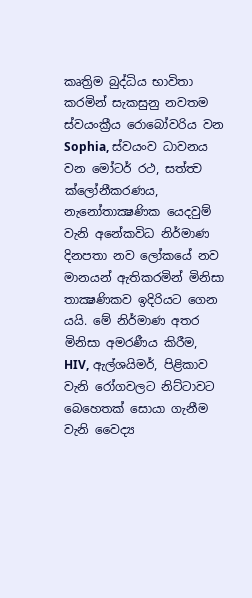කෘත්‍රිම බුද්ධිය භාවිතා කරමින් සැකසුනු නවතම ස්වයංක්‍රීය රොබෝවරිය වන Sophia, ස්වයංව ධාවනය වන මෝටර් රථ, සත්ත්‍ව ක්ලෝනීකරණය, නැනෝතාක්‍ෂණික යෙදවුම් වැනි අනේකවිධ නිර්මාණ දිනපතා නව ලෝකයේ නව මානයන් ඇතිකරමින් මිනිසා තාක්‍ෂණිකව ඉදිරියට ගෙන යයි. මේ නිර්මාණ අතර මිනිසා අමරණීය කිරීම, HIV, ඇල්ශයිමර්, පිළිකාව වැනි රෝගවලට නිට්ටාවට බෙහෙතක් සොයා ගැනීම වැනි වෛද්‍ය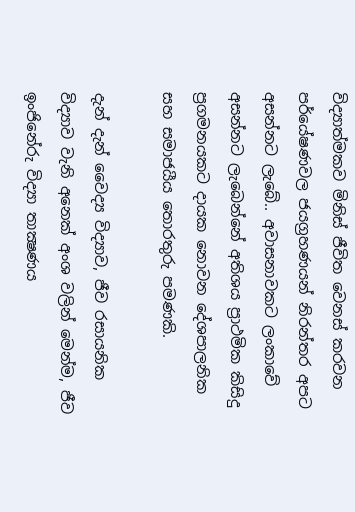විද්‍යාත්මකව මිනිස් ජීවිත වෙනස් කරවන පර්යේෂණවල ජයග්‍රහණයන් නිරන්තර අපට අසන්නට ලැබේ.. අවාසනාවකට ලංකාවේ අසන්නට ලැබෙන්නේ අතිශය ප්‍රාථමික කිසිදු ප්‍රගමනයකට දායක නොවන දේශපාලනික සහ සමාජයීය තොරතුරු පමණකි.

දැන් දැන් වෛද්‍ය විද්‍යාව, ජීව රසායනික විද්‍යාව වැනි අනෙක් අංශ වලින් මෙන්ම, ජීව ඉංජිනේරු විද්‍යා තාක්‍ෂණය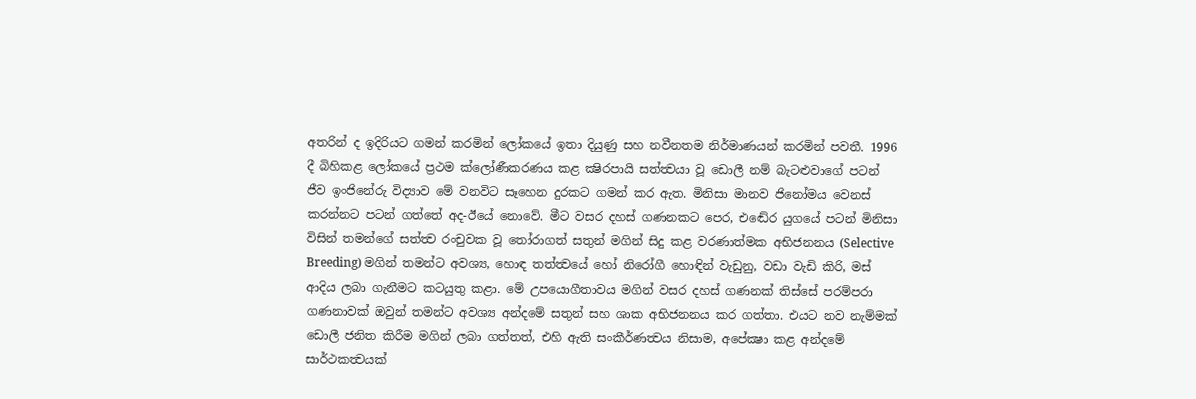අතරින් ද ඉදිරියට ගමන් කරමින් ලෝකයේ ඉතා දියුණු සහ නවීනතම නිර්මාණයන් කරමින් පවතී. 1996 දී බිහිකළ ලෝකයේ ප්‍රථම ක්ලෝණීකරණය කළ ක්‍ෂිරපායි සත්ත්‍වයා වූ ඩොලී නම් බැටළුවාගේ පටන් ජීව ඉංජිනේරු විද්‍යාව මේ වනවිට සෑහෙන දුරකට ගමන් කර ඇත. මිනිසා මානව ජිනෝමය වෙනස් කරන්නට පටන් ගත්තේ අද-ඊයේ නොවේ. මීට වසර දහස් ගණනකට පෙර, එඬේර යුගයේ පටන් මිනිසා විසින් තමන්ගේ සත්ත්‍ව රංචුවක වූ තෝරාගත් සතුන් මගින් සිදු කළ වරණාත්මක අභිජනනය (Selective Breeding) මගින් තමන්ට අවශ්‍ය, හොඳ තත්ත්‍වයේ හෝ නිරෝගී හොඳින් වැඩුනු, වඩා වැඩි කිරි, මස් ආදිය ලබා ගැනීමට කටයුතු කළා. මේ උපයොගීතාවය මගින් වසර දහස් ගණනක් තිස්සේ පරම්පරා ගණනාවක් ඔවුන් තමන්ට අවශ්‍ය අන්දමේ සතුන් සහ ශාක අභිජනනය කර ගත්තා. එයට නව නැම්මක් ඩොලී ජනිත කිරීම මගින් ලබා ගත්තත්, එහි ඇති සංකීර්ණත්‍වය නිසාම, අපේක්‍ෂා කළ අන්දමේ සාර්ථකත්‍වයක්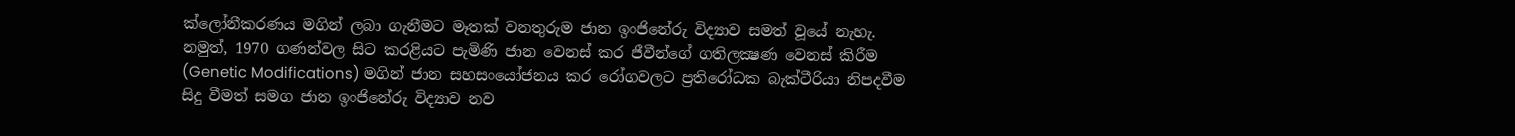ක්ලෝනීකරණය මගින් ලබා ගැනීමට මෑතක් වනතුරුම ජාන ඉංජිනේරු විද්‍යාව සමත් වූයේ නැහැ.  නමුත්, 1970 ගණන්වල සිට කරළියට පැමිණි ජාන වෙනස් කර ජීවීන්ගේ ගතිලක්‍ෂණ වෙනස් කිරීම (Genetic Modifications) මගින් ජාන සහසංයෝජනය කර රෝගවලට ප්‍රතිරෝධක බැක්ටීරියා නිපදවීම සිදු වීමත් සමග ජාන ඉංජිනේරු විද්‍යාව නව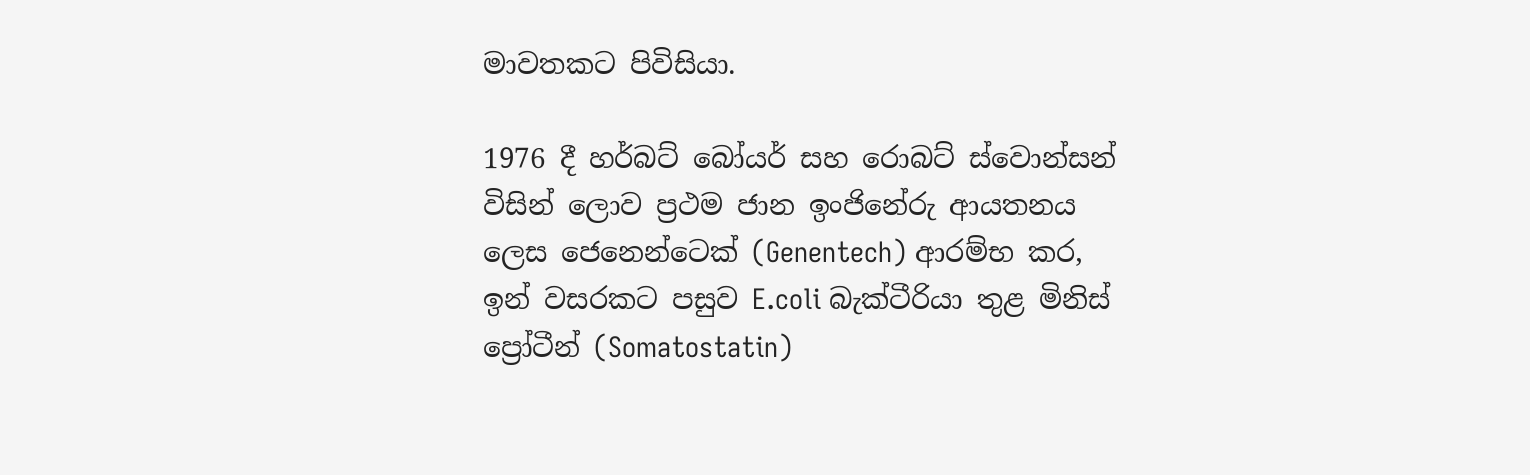මාවතකට පිවිසියා.

1976 දී හර්බට් බෝයර් සහ රොබට් ස්වොන්සන් විසින් ලොව ප්‍රථම ජාන ඉංජිනේරු ආයතනය ලෙස ජෙනෙන්ටෙක් (Genentech) ආරම්භ කර, ඉන් වසරකට පසුව E.coli බැක්ටීරියා තුළ මිනිස් ප්‍රෝටීන් (Somatostatin)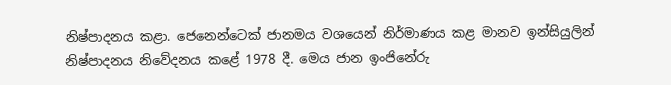නිෂ්පාදනය කළා. ජෙනෙන්ටෙක් ජානමය වශයෙන් නිර්මාණය කළ මානව ඉන්සියුලින් නිෂ්පාදනය නිවේදනය කළේ 1978 දී. මෙය ජාන ඉංජිනේරු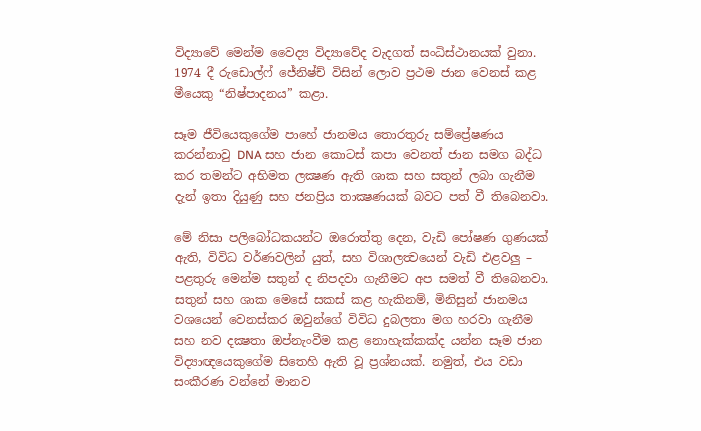විද්‍යාවේ මෙන්ම වෛද්‍ය විද්‍යාවේද වැදගත් සංධිස්ථානයක් වුනා. 1974 දී රුඩොල්ෆ් ජේනිෂ්ච් විසින් ලොව ප්‍රථම ජාන වෙනස් කළ මීයෙකු “නිෂ්පාදනය” කළා.

සෑම ජීවියෙකුගේම පාහේ ජානමය තොරතුරු සම්ප්‍රේෂණය කරන්නාවු DNA සහ ජාන කොටස් කපා වෙනත් ජාන සමග බද්ධ කර තමන්ට අභිමත ලක්‍ෂණ ඇති ශාක සහ සතුන් ලබා ගැනීම දැන් ඉතා දියුණු සහ ජනප්‍රිය තාක්‍ෂණයක් බවට පත් වී තිබෙනවා.

මේ නිසා පලිබෝධකයන්ට ඔරොත්තු දෙන, වැඩි පෝෂණ ගුණයක් ඇති, විවිධ වර්ණවලින් යුත්, සහ විශාලත්‍වයෙන් වැඩි එළවලු – පළතුරු මෙන්ම සතුන් ද නිපදවා ගැනීමට අප සමත් වී තිබෙනවා. සතුන් සහ ශාක මෙසේ සකස් කළ හැකිනම්, මිනිසුන් ජානමය වශයෙන් වෙනස්කර ඔවුන්ගේ විවිධ දුබලතා මග හරවා ගැනීම සහ නව දක්‍ෂතා ඔප්නැංවීම කළ නොහැක්කක්ද යන්න සෑම ජාන විද්‍යාඥයෙකුගේම සිතෙහි ඇති වූ ප්‍රශ්නයක්. නමුත්, එය වඩා සංකීරණ වන්නේ මානව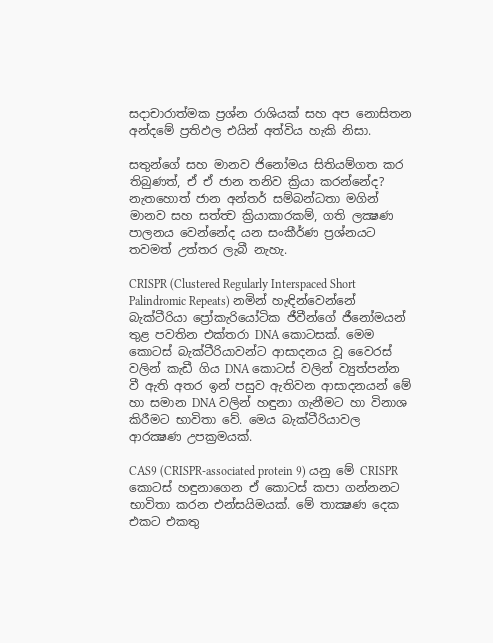සදාචාරාත්මක ප්‍රශ්න රාශියක් සහ අප නොසිතන අන්දමේ ප්‍රතිඵල එයින් අත්විය හැකි නිසා.

සතුන්ගේ සහ මානව ජිනෝමය සිතියම්ගත කර තිබුණත්, ඒ ඒ ජාන තනිව ක්‍රියා කරන්නේද? නැතහොත් ජාන අන්තර් සම්බන්ධතා මගින් මානව සහ සත්ත්‍ව ක්‍රියාකාරකම්, ගති ලක්‍ෂණ පාලනය වෙන්නේද යන සංකීර්ණ ප්‍රශ්නයට තවමත් උත්තර ලැබී නැහැ.

CRISPR (Clustered Regularly Interspaced Short Palindromic Repeats) නමින් හැඳින්වෙන්නේ බැක්ටීරියා ප්‍රෝකැරියෝටික ජීවීන්ගේ ජීනෝමයන් තුළ පවතින එක්තරා DNA කොටසක්. මෙම කොටස් බැක්ටීරියාවන්ට ආසාදනය වූ වෛරස් වලින් කැඩී ගිය DNA කොටස් වලින් ව්‍යුත්පන්න වී ඇති අතර ඉන් පසුව ඇතිවන ආසාදනයන් මේ හා සමාන DNA වලින් හඳුනා ගැනීමට හා විනාශ කිරීමට භාවිතා වේ. මෙය බැක්ටීරියාවල ආරක්‍ෂණ උපක්‍රමයක්.

CAS9 (CRISPR-associated protein 9) යනු මේ CRISPR කොටස් හඳුනාගෙන ඒ කොටස් කපා ගන්නනට භාවිතා කරන එන්සයිමයක්. මේ තාක්‍ෂණ දෙක එකට එකතු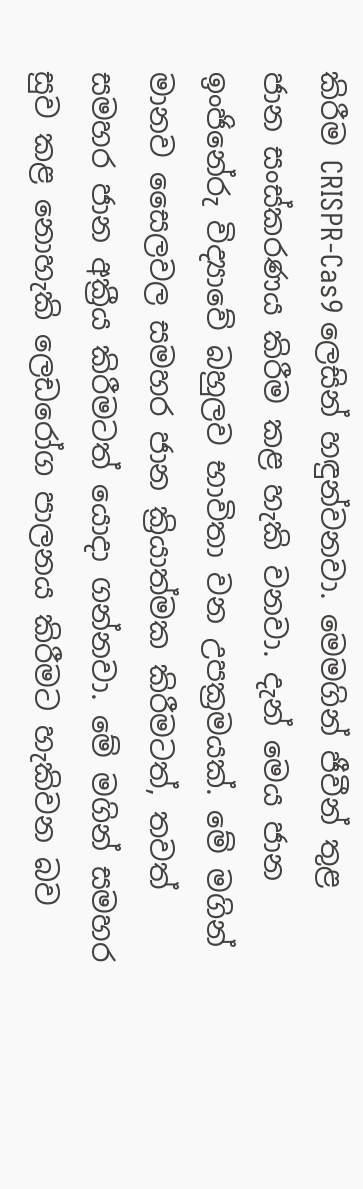කිරීම CRISPR-Cas9 ලෙසින් හඳුන්වනවා. මෙමගින් ජීවීන් තුළ ජාන සංස්කරණය කිරීම කළ හැකි වනවා. දැන් මෙය ජාන ඉංජිනේරු විද්‍යාවේ බහුලව භාවිතා වන උපක්‍රමයක්. මේ මගින් මානව සෛලවල සමහර ජාන ක්‍රියාත්මක කිරීමටත්, තවත් සමහර ජාන අක්‍රීය කිරීමටත් යොදා ගන්නවා. මේ මගින් සමහර සුව කළ නොහැකි ලෙඩරෝග පාලනය කිරීමට හැකිවන බව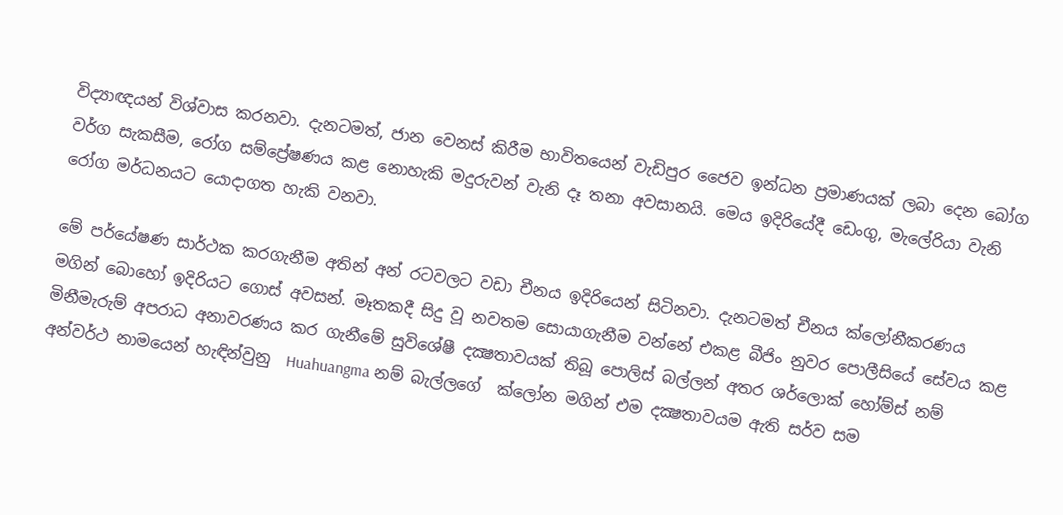විද්‍යාඥයන් විශ්වාස කරනවා. දැනටමත්, ජාන වෙනස් කිරීම භාවිතයෙන් වැඩිපුර ජෛව ඉන්ධන ප්‍රමාණයක් ලබා දෙන බෝග වර්ග සැකසීම, රෝග සම්ප්‍රේෂණය කළ නොහැකි මදුරුවන් වැනි දෑ තනා අවසානයි. මෙය ඉදිරියේදී ඩෙංගු, මැලේරියා වැනි රෝග මර්ධනයට යොදාගත හැකි වනවා.

මේ පර්යේෂණ සාර්ථක කරගැනීම අතින් අන් රටවලට වඩා චීනය ඉදිරියෙන් සිටිනවා. දැනටමත් චීනය ක්ලෝනීකරණය මගින් බොහෝ ඉදිරියට ගොස් අවසන්. මෑතකදී සිදු වූ නවතම සොයාගැනීම වන්නේ එකළ බීජිං නුවර පොලීසියේ සේවය කළ මිනීමැරුම් අපරාධ අනාවරණය කර ගැනීමේ සුවිශේෂී දක්‍ෂතාවයක් තිබූ පොලිස් බල්ලන් අතර ශර්ලොක් හෝම්ස් නම් අන්වර්ථ නාමයෙන් හැඳින්වුනු  Huahuangma නම් බැල්ලගේ  ක්ලෝන මගින් එම දක්‍ෂතාවයම ඇති සර්ව සම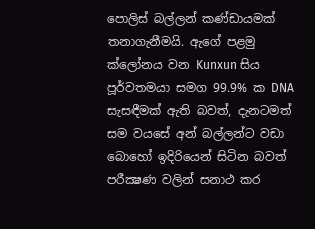පොලිස් බල්ලන් කණ්ඩායමක් තනාගැනීමයි. ඇගේ පළමු ක්ලෝනය වන Kunxun සිය පූර්වතමයා සමග 99.9% ක DNA සැසඳීමක් ඇති බවත්, දැනටමත් සම වයසේ අන් බල්ලන්ට වඩා බොහෝ ඉදිරියෙන් සිටින බවත් පරීක්‍ෂණ වලින් සනාථ කර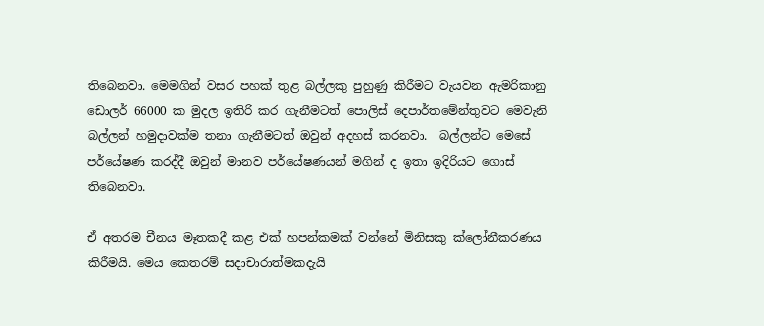තිබෙනවා. මෙමගින් වසර පහක් තුළ බල්ලකු පුහුණු කිරීමට වැයවන ඇමරිකානු ඩොලර් 66000 ක මුදල ඉතිරි කර ගැනීමටත් පොලිස් දෙපාර්තමේන්තුවට මෙවැනි බල්ලන් හමුදාවක්ම තනා ගැනීමටත් ඔවුන් අදහස් කරනවා.  බල්ලන්ට මෙසේ පර්යේෂණ කරද්දී ඔවුන් මානව පර්යේෂණයන් මගින් ද ඉතා ඉදිරියට ගොස් තිබෙනවා.

ඒ අතරම චීනය මෑතකදී කළ එක් හපන්කමක් වන්නේ මිනිසකු ක්ලෝනීකරණය කිරීමයි. මෙය කෙතරම් සදාචාරාත්මකදැයි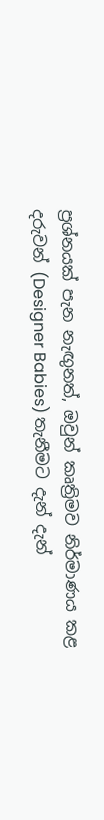ප්‍රශ්නයක් පැන නැඟුනත්, ඔවුන් කෘත්‍රිමව නිර්මාණය කළ දරුවන් (Designer Babies) තැනීමට දැන් දැන්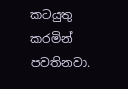කටයුතු කරමින් පවතිනවා.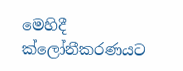මෙහිදී ක්ලෝනීකරණයට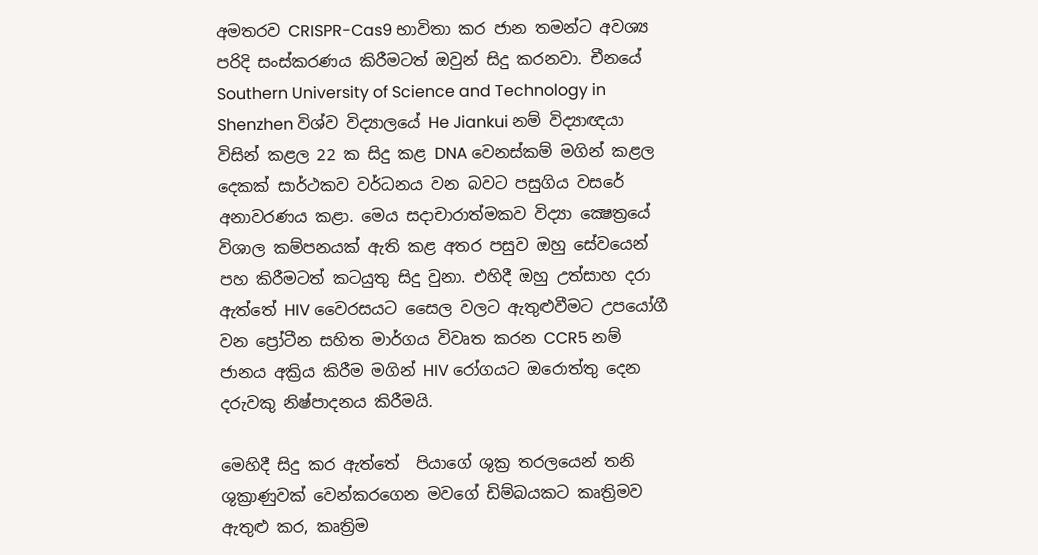අමතරව CRISPR-Cas9 භාවිතා කර ජාන තමන්ට අවශ්‍ය පරිදි සංස්කරණය කිරීමටත් ඔවුන් සිදු කරනවා. චීනයේ Southern University of Science and Technology in Shenzhen විශ්ව විද්‍යාලයේ He Jiankui නම් විද්‍යාඥයා විසින් කළල 22 ක සිදු කළ DNA වෙනස්කම් මගින් කළල දෙකක් සාර්ථකව වර්ධනය වන බවට පසුගිය වසරේ අනාවරණය කළා. මෙය සදාචාරාත්මකව විද්‍යා ක්‍ෂෙත්‍රයේ විශාල කම්පනයක් ඇති කළ අතර පසුව ඔහු සේවයෙන් පහ කිරීමටත් කටයුතු සිදු වුනා. එහිදී ඔහු උත්සාහ දරා ඇත්තේ HIV වෛරසයට සෛල වලට ඇතුළුවීමට උපයෝගී වන ප්‍රෝටීන සහිත මාර්ගය විවෘත කරන CCR5 නම් ජානය අක්‍රිය කිරීම මගින් HIV රෝගයට ඔරොත්තු දෙන දරුවකු නිෂ්පාදනය කිරීමයි.

මෙහිදී සිදු කර ඇත්තේ  පියාගේ ශුක්‍ර තරලයෙන් තනි ශුක්‍රාණුවක් වෙන්කරගෙන මවගේ ඩිම්බයකට කෘත්‍රිමව ඇතුළු කර, කෘත්‍රිම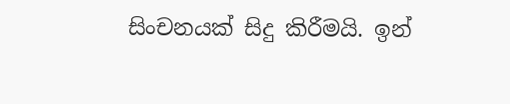සිංචනයක් සිදු කිරීමයි. ඉන්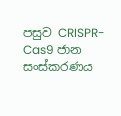පසුව CRISPR-Cas9 ජාන සංස්කරණය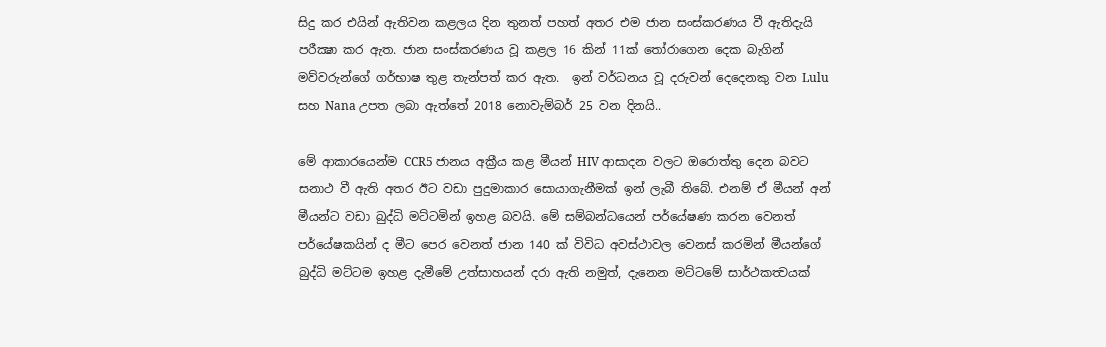සිදු කර එයින් ඇතිවන කළලය දින තුනත් පහත් අතර එම ජාන සංස්කරණය වී ඇතිදැයි පරීක්‍ෂා කර ඇත. ජාන සංස්කරණය වූ කළල 16 කින් 11ක් තෝරාගෙන දෙක බැගින් මව්වරුන්ගේ ගර්භාෂ තුළ තැන්පත් කර ඇත.  ඉන් වර්ධනය වූ දරුවන් දෙදෙනකු වන Lulu සහ Nana උපත ලබා ඇත්තේ 2018 නොවැම්බර් 25 වන දිනයි..

මේ ආකාරයෙන්ම CCR5 ජානය අක්‍රීය කළ මීයන් HIV ආසාදන වලට ඔරොත්තු දෙන බවට සනාථ වී ඇති අතර ඊට වඩා පුදුමාකාර සොයාගැනීමක් ඉන් ලැබී තිබේ. එනම් ඒ මීයන් අන් මීයන්ට වඩා බුද්ධි මට්ටමින් ඉහළ බවයි. මේ සම්බන්ධයෙන් පර්යේෂණ කරන වෙනත් පර්යේෂකයින් ද මීට පෙර වෙනත් ජාන 140 ක් විවිධ අවස්ථාවල වෙනස් කරමින් මීයන්ගේ බුද්ධි මට්ටම ඉහළ දැමීමේ උත්සාහයන් දරා ඇති නමුත්, දැනෙන මට්ටමේ සාර්ථකත්‍වයක්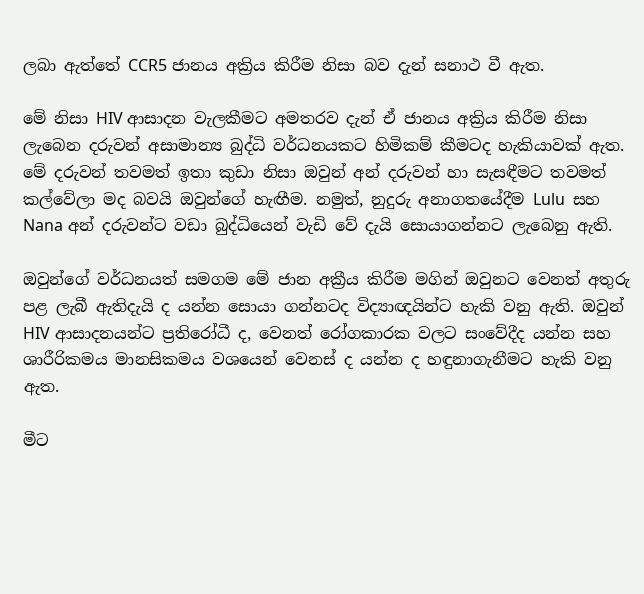ලබා ඇත්තේ CCR5 ජානය අක්‍රිය කිරීම නිසා බව දැන් සනාථ වී ඇත.

මේ නිසා HIV ආසාදන වැලකීමට අමතරව දැන් ඒ ජානය අක්‍රිය කිරීම නිසා ලැබෙන දරුවන් අසාමාන්‍ය බුද්ධි වර්ධනයකට හිමිකම් කීමටද හැකියාවක් ඇත. මේ දරුවන් තවමත් ඉතා කුඩා නිසා ඔවුන් අන් දරුවන් හා සැසඳීමට තවමත් කල්වේලා මද බවයි ඔවුන්ගේ හැඟීම. නමුත්, නුදුරු අනාගතයේදීම Lulu  සහ Nana අන් දරුවන්ට වඩා බුද්ධියෙන් වැඩි වේ දැයි සොයාගන්නට ලැබෙනු ඇති.

ඔවුන්ගේ වර්ධනයත් සමගම මේ ජාන අක්‍රීය කිරීම මගින් ඔවුනට වෙනත් අතුරු පළ ලැබී ඇතිදැයි ද යන්න සොයා ගන්නටද විද්‍යාඥයින්ට හැකි වනු ඇති. ඔවුන් HIV ආසාදනයන්ට ප්‍රතිරෝධී ද, වෙනත් රෝගකාරක වලට සංවේදීද යන්න සහ ශාරීරිකමය මානසිකමය වශයෙන් වෙනස් ද යන්න ද හඳුනාගැනීමට හැකි වනු ඇත.

මීට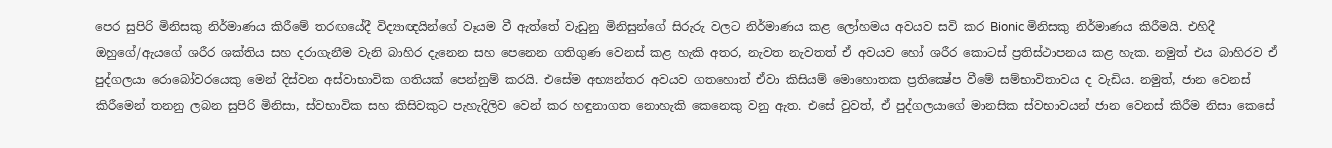පෙර සුපිරි මිනිසකු නිර්මාණය කිරීමේ තරඟයේදී විද්‍යාඥයින්ගේ වෑයම වී ඇත්තේ වැඩුනු මිනිසුන්ගේ සිරුරු වලට නිර්මාණය කළ ලෝහමය අවයව සවි කර Bionic මිනිසකු නිර්මාණය කිරීමයි. එහිදී ඔහුගේ/ඇයගේ ශරීර ශක්තිය සහ දරාගැනීම වැනි බාහිර දැනෙන සහ පෙනෙන ගතිගුණ වෙනස් කළ හැකි අතර, නැවත නැවතත් ඒ අවයව හෝ ශරීර කොටස් ප්‍රතිස්ථාපනය කළ හැක. නමුත් එය බාහිරව ඒ පුද්ගලයා රොබෝවරයෙකු මෙන් දිස්වන අස්වාභාවික ගතියක් පෙන්නුම් කරයි. එසේම අභ්‍යන්තර අවයව ගතහොත් ඒවා කිසියම් මොහොතක ප්‍රතික්‍ෂේප වීමේ සම්භාවිතාවය ද වැඩිය. නමුත්, ජාන වෙනස් කිරීමෙන් තනනු ලබන සුපිරි මිනිසා, ස්වභාවික සහ කිසිවකුට පැහැදිලිව වෙන් කර හඳුනාගත නොහැකි කෙනෙකු වනු ඇත. එසේ වුවත්, ඒ පුද්ගලයාගේ මානසික ස්වභාවයන් ජාන වෙනස් කිරීම නිසා කෙසේ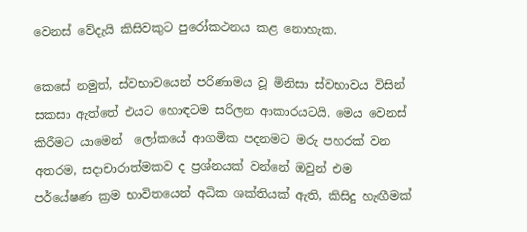වෙනස් වේදැයි කිසිවකුට පුරෝකථනය කළ නොහැක.

කෙසේ නමුත්, ස්වභාවයෙන් පරිණාමය වූ මිනිසා ස්වභාවය විසින් සකසා ඇත්තේ එයට හොඳටම සරිලන ආකාරයටයි. මෙය වෙනස් කිරීමට යාමෙන්  ලෝකයේ ආගමික පදනමට මරු පහරක් වන අතරම, සදාචාරාත්මකව ද ප්‍රශ්නයක් වන්නේ ඔවුන් එම පර්යේෂණ ක්‍රම භාවිතයෙන් අධික ශක්තියක් ඇති, කිසිදු හැඟීමක්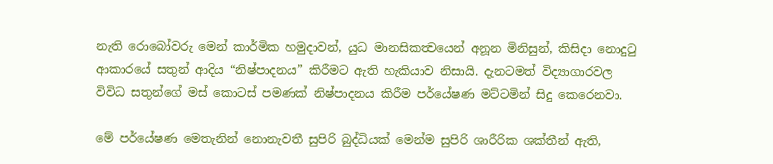නැති රොබෝවරු මෙන් කාර්මික හමුදාවන්, යුධ මානසිකත්‍වයෙන් අනූන මිනිසුන්, කිසිදා නොදුටු ආකාරයේ සතුන් ආදිය “නිෂ්පාදනය” කිරීමට ඇති හැකියාව නිසායි. දැනටමත් විද්‍යාගාරවල විවිධ සතුන්ගේ මස් කොටස් පමණක් නිෂ්පාදනය කිරීම පර්යේෂණ මට්ටමින් සිදු කෙරෙනවා.

මේ පර්යේෂණ මෙතැනින් නොනැවතී සුපිරි බුද්ධියක් මෙන්ම සුපිරි ශාරීරික ශක්තීන් ඇති,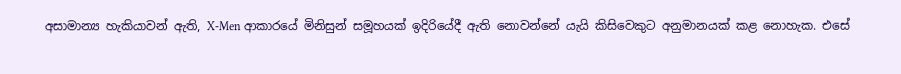අසාමාන්‍ය හැකියාවන් ඇති, X-Men ආකාරයේ මිනිසුන් සමූහයක් ඉදිරියේදී ඇති නොවන්නේ යැයි කිසිවෙකුට අනුමානයක් කළ නොහැක. එසේ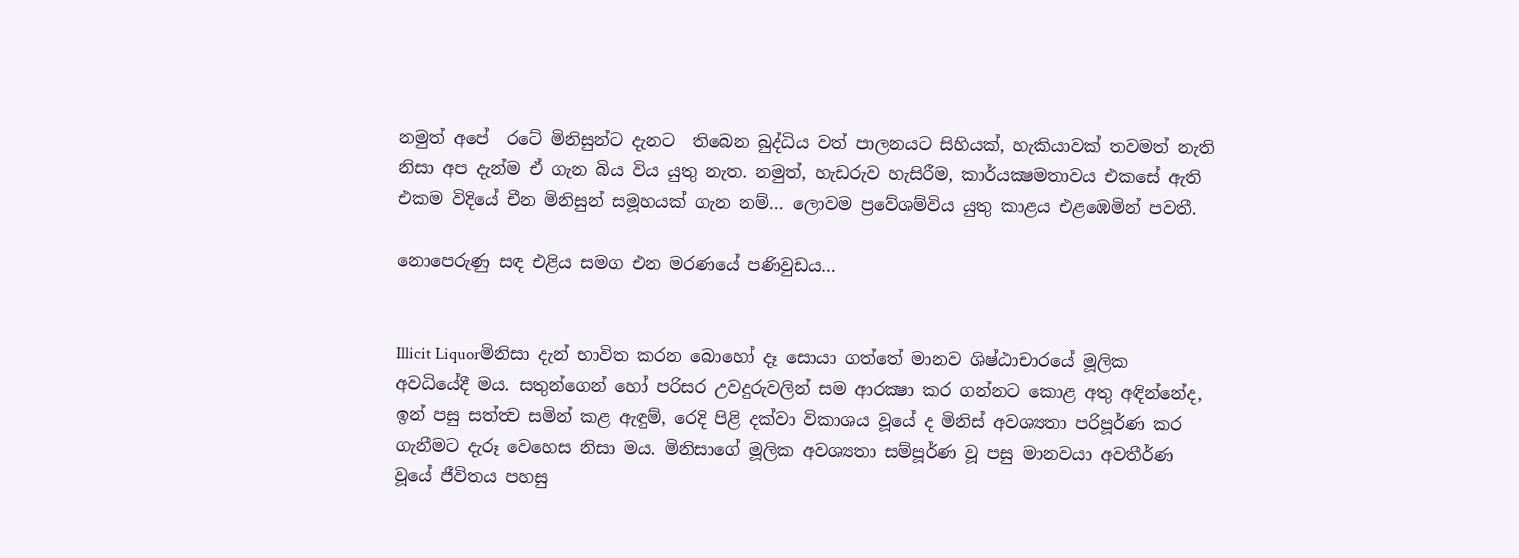නමුත් අපේ  රටේ මිනිසුන්ට දැනට  තිබෙන බුද්ධිය වත් පාලනයට සිහියක්, හැකියාවක් තවමත් නැති නිසා අප දැන්ම ඒ ගැන බිය විය යුතු නැත. නමුත්, හැඩරුව හැසිරීම, කාර්යක්‍ෂමතාවය එකසේ ඇති එකම විදියේ චීන මිනිසුන් සමූහයක් ගැන නම්… ලොවම ප්‍රවේශම්විය යුතු කාළය එළඹෙමින් පවතී.

නොපෙරුණු සඳ එළිය සමග එන මරණයේ පණිවුඩය…


Illicit Liquorමිනිසා දැන් භාවිත කරන බොහෝ දෑ සොයා ගත්තේ මානව ශිෂ්ඨාචාරයේ මූලික අවධියේදී මය. සතුන්ගෙන් හෝ පරිසර උවදුරුවලින් සම ආරක්‍ෂා කර ගන්නට කොළ අතු අඳින්නේද, ඉන් පසු සත්ත්‍ව සමින් කළ ඇඳුම්, රෙදි පිළි දක්වා විකාශය වූයේ ද මිනිස් අවශ්‍යතා පරිපූර්ණ කර ගැනීමට දැරූ වෙහෙස නිසා මය. මිනිසාගේ මූලික අවශ්‍යතා සම්පූර්ණ වූ පසු මානවයා අවතීර්ණ වූයේ ජීවිතය පහසු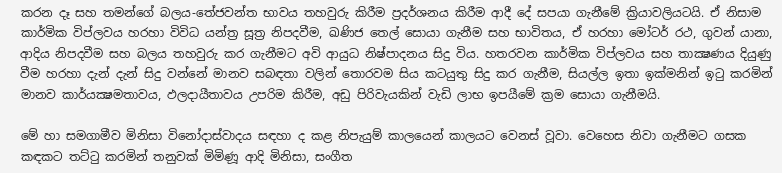කරන දෑ සහ තමන්ගේ බලය-තේජවන්ත භාවය තහවුරු කිරීම ප්‍රදර්ශනය කිරීම ආදී දේ සපයා ගැනීමේ ක්‍රියාවලියටයි. ඒ නිසාම කාර්මික විප්ලවය හරහා විවිධ යන්ත්‍ර සූත්‍ර නිපදවීම, ඛණිජ තෙල් සොයා ගැනීම සහ භාවිතය, ඒ හරහා මෝටර් රථ, ගුවන් යානා, ආදිය නිපදවීම සහ බලය තහවුරු කර ගැනීමට අවි ආයුධ නිෂ්පාදනය සිදු විය. හතරවන කාර්මික විප්ලවය සහ තාක්‍ෂණය දියුණු වීම හරහා දැන් දැන් සිදු වන්නේ මානව සබඳතා වලින් තොරවම සිය කටයුතු සිදු කර ගැනීම, සියල්ල ඉතා ඉක්මනින් ඉටු කරමින් මානව කාර්යක්‍ෂමතාවය, ඵලදායීතාවය උපරිම කිරීම, අඩු පිරිවැයකින් වැඩි ලාභ ඉපයීමේ ක්‍රම සොයා ගැනීමයි.

මේ හා සමගාමීව මිනිසා විනෝදාස්වාදය සඳහා ද කළ නිපැයුම් කාලයෙන් කාලයට වෙනස් වූවා. වෙහෙස නිවා ගැනීමට ගසක කඳකට තට්ටු කරමින් තනුවක් මිමිණූ ආදි මිනිසා, සංගීත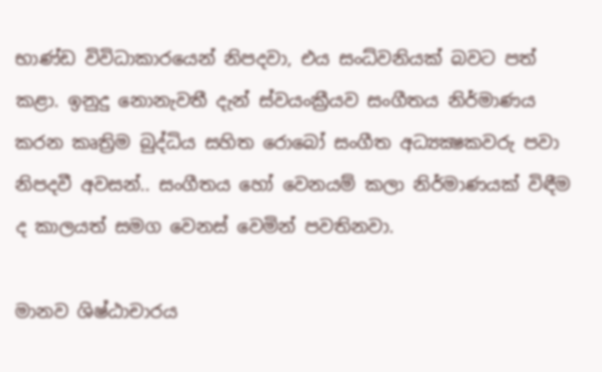භාණ්ඩ විවිධාකාරයෙන් නිපදවා, එය සංධ්වනියක් බවට පත් කළා. ඉනුදු නොනැවතී දැන් ස්වයංක්‍රීයව සංගීතය නිර්මාණය කරන කෘත්‍රිම බුද්ධිය සහිත රොබෝ සංගීත අධ්‍යක්‍ෂකවරු පවා නිපදවී අවසන්.. සංගීතය හෝ වෙනයම් කලා නිර්මාණයක් විඳීම ද කාලයත් සමග වෙනස් වෙමින් පවතිනවා.

මානව ශිෂ්ඨාචාරය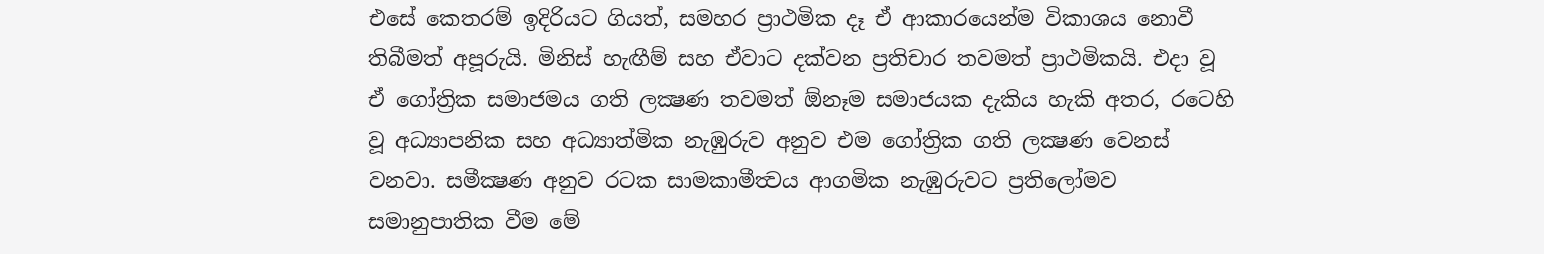එසේ කෙතරම් ඉදිරියට ගියත්, සමහර ප්‍රාථමික දෑ ඒ ආකාරයෙන්ම විකාශය නොවී තිබීමත් අපූරුයි. මිනිස් හැඟීම් සහ ඒවාට දක්වන ප්‍රතිචාර තවමත් ප්‍රාථමිකයි. එදා වූ ඒ ගෝත්‍රික සමාජමය ගති ලක්‍ෂණ තවමත් ඕනෑම සමාජයක දැකිය හැකි අතර, රටෙහි වූ අධ්‍යාපනික සහ අධ්‍යාත්මික නැඹුරුව අනුව එම ගෝත්‍රික ගති ලක්‍ෂණ වෙනස් වනවා. සමීක්‍ෂණ අනුව රටක සාමකාමීත්‍වය ආගමික නැඹුරුවට ප්‍රතිලෝමව සමානුපාතික වීම මේ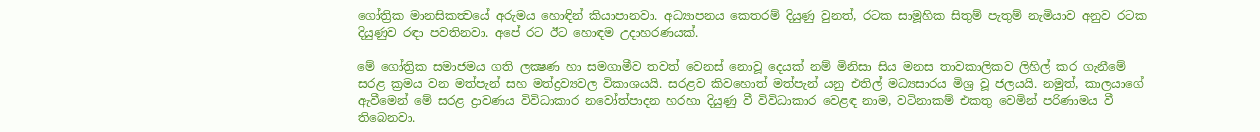ගෝත්‍රික මානසිකත්‍වයේ අරුමය හොඳින් කියාපානවා. අධ්‍යාපනය කෙතරම් දියුණු වුනත්, රටක සාමූහික සිතුම් පැතුම් නැමියාව අනුව රටක දියුණුව රඳා පවතිනවා. අපේ රට ඊට හොඳම උදාහරණයක්.

මේ ගෝත්‍රික සමාජමය ගති ලක්‍ෂණ හා සමගාමීව තවත් වෙනස් නොවූ දෙයක් නම් මිනිසා සිය මනස තාවකාලිකව ලිහිල් කර ගැනීමේ සරළ ක්‍රමය වන මත්පැන් සහ මත්ද්‍රව්‍යවල විකාශයයි. සරළව කිවහොත් මත්පැන් යනු එතිල් මධ්‍යසාරය මිශ්‍ර වූ ජලයයි. නමුත්, කාලයාගේ ඇවීමෙන් මේ සරළ ද්‍රාවණය විවිධාකාර නවෝත්පාදන හරහා දියුණු වී විවිධාකාර වෙළඳ නාම, වටිනාකම් එකතු වෙමින් පරිණාමය වී තිබෙනවා.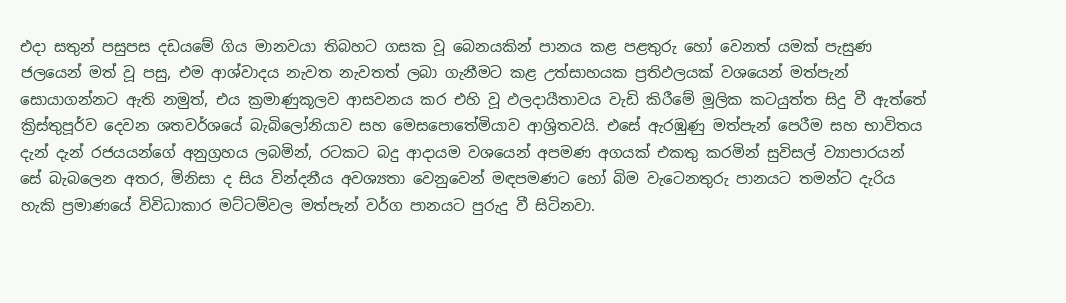එදා සතුන් පසුපස දඩයමේ ගිය මානවයා තිබහට ගසක වූ බෙනයකින් පානය කළ පළතුරු හෝ වෙනත් යමක් පැසුණ ජලයෙන් මත් වූ පසු, එම ආශ්වාදය නැවත නැවතත් ලබා ගැනීමට කළ උත්සාහයක ප්‍රතිඵලයක් වශයෙන් මත්පැන් සොයාගන්නට ඇති නමුත්, එය ක්‍රමාණුකූලව ආසවනය කර එහි වූ ඵලදායීතාවය වැඩි කිරීමේ මූලික කටයුත්ත සිදු වී ඇත්තේ ක්‍රිස්තුපූර්ව දෙවන ශතවර්ශයේ බැබිලෝනියාව සහ මෙසපොතේමියාව ආශ්‍රිතවයි. එසේ ඇරඹුණු මත්පැන් පෙරීම සහ භාවිතය දැන් දැන් රජයයන්ගේ අනුග්‍රහය ලබමින්, රටකට බදු ආදායම වශයෙන් අපමණ අගයක් එකතු කරමින් සුවිසල් ව්‍යාපාරයන් සේ බැබලෙන අතර, මිනිසා ද සිය වින්දනීය අවශ්‍යතා වෙනුවෙන් මඳපමණට හෝ බිම වැටෙනතුරු පානයට තමන්ට දැරිය හැකි ප්‍රමාණයේ විවිධාකාර මට්ටම්වල මත්පැන් වර්ග පානයට පුරුදු වී සිටිනවා.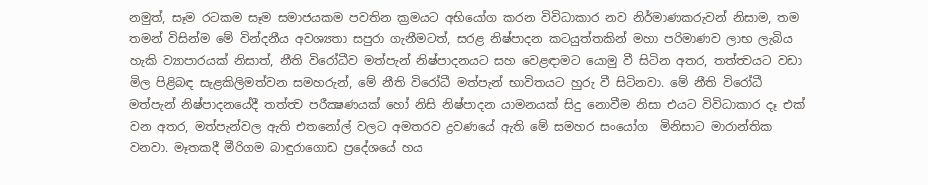නමුත්, සෑම රටකම සෑම සමාජයකම පවතින ක්‍රමයට අභියෝග කරන විවිධාකාර නව නිර්මාණකරුවන් නිසාම, තම තමන් විසින්ම මේ වින්දනීය අවශ්‍යතා සපුරා ගැනීමටත්, සරළ නිෂ්පාදන කටයුත්තකින් මහා පරිමාණව ලාභ ලැබිය හැකි ව්‍යාපාරයක් නිසාත්, නීති විරෝධීව මත්පැන් නිෂ්පාදනයට සහ වෙළඳාමට යොමු වී සිටින අතර, තත්ත්‍වයට වඩා මිල පිළිබඳ සැළකිලිමත්වන සමහරුන්, මේ නීති විරෝධී මත්පැන් භාවිතයට හුරු වී සිටිනවා. මේ නීති විරෝධී මත්පැන් නිෂ්පාදනයේදී තත්ත්‍ව පරීක්‍ෂණයක් හෝ නිසි නිෂ්පාදන යාමනයක් සිදු නොවීම නිසා එයට විවිධාකාර දෑ එක් වන අතර, මත්පැන්වල ඇති එතනෝල් වලට අමතරව ද්‍රවණයේ ඇති මේ සමහර සංයෝග  මිනිසාට මාරාන්තික වනවා. මෑතකදී මීරිගම බාඳුරාගොඩ ප්‍රදේශයේ හය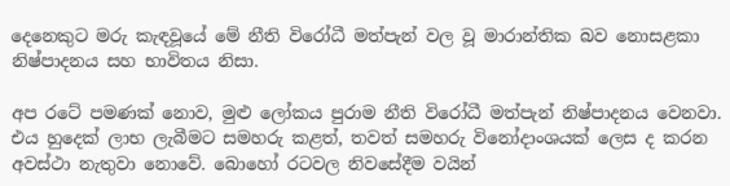දෙනෙකුට මරු කැඳවූයේ මේ නීති විරෝධී මත්පැන් වල වූ මාරාන්තික බව නොසළකා නිෂ්පාදනය සහ භාවිතය නිසා.

අප රටේ පමණක් නොව, මුළු ලෝකය පුරාම නීති විරෝධී මත්පැන් නිෂ්පාදනය වෙනවා. එය හුදෙක් ලාභ ලැබීමට සමහරු කළත්, තවත් සමහරු විනෝදාංශයක් ලෙස ද කරන අවස්ථා නැතුවා නොවේ. බොහෝ රටවල නිවසේදීම වයින්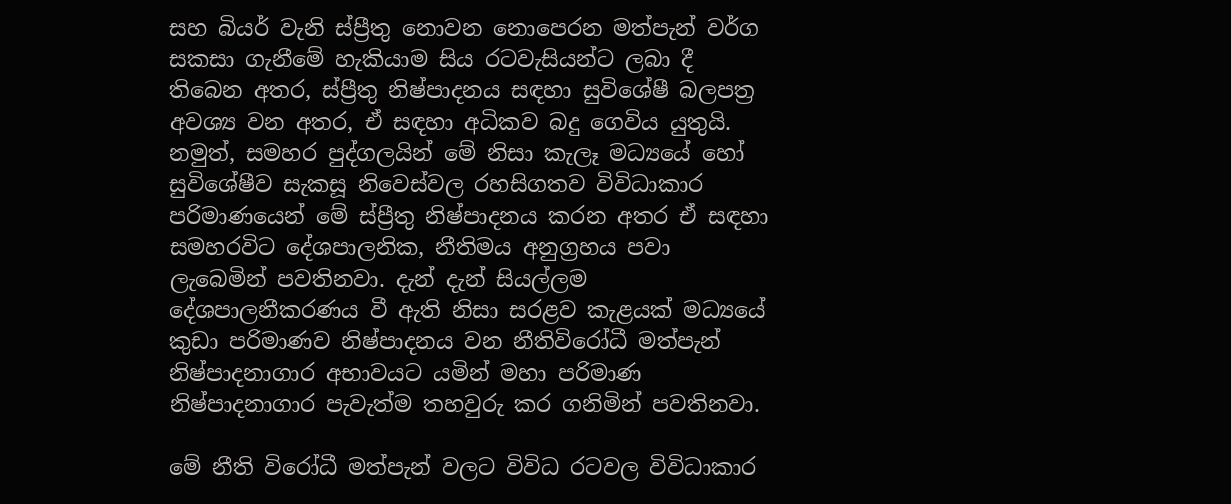සහ බියර් වැනි ස්ප්‍රීතු නොවන නොපෙරන මත්පැන් වර්ග සකසා ගැනීමේ හැකියාම සිය රටවැසියන්ට ලබා දී තිබෙන අතර, ස්ප්‍රීතු නිෂ්පාදනය සඳහා සුවිශේෂී බලපත්‍ර අවශ්‍ය වන අතර, ඒ සඳහා අධිකව බදු ගෙවිය යුතුයි. නමුත්, සමහර පුද්ගලයින් මේ නිසා කැලෑ මධ්‍යයේ හෝ සුවිශේෂීව සැකසූ නිවෙස්වල රහසිගතව විවිධාකාර පරිමාණයෙන් මේ ස්ප්‍රීතු නිෂ්පාදනය කරන අතර ඒ සඳහා සමහරවිට දේශපාලනික, නීතිමය අනුග්‍රහය පවා ලැබෙමින් පවතිනවා. දැන් දැන් සියල්ලම දේශපාලනීකරණය වී ඇති නිසා සරළව කැළයක් මධ්‍යයේ කුඩා පරිමාණව නිෂ්පාදනය වන නීතිවිරෝධී මත්පැන් නිෂ්පාදනාගාර අභාවයට යමින් මහා පරිමාණ නිෂ්පාදනාගාර පැවැත්ම තහවුරු කර ගනිමින් පවතිනවා.

මේ නීති විරෝධී මත්පැන් වලට විවිධ රටවල විවිධාකාර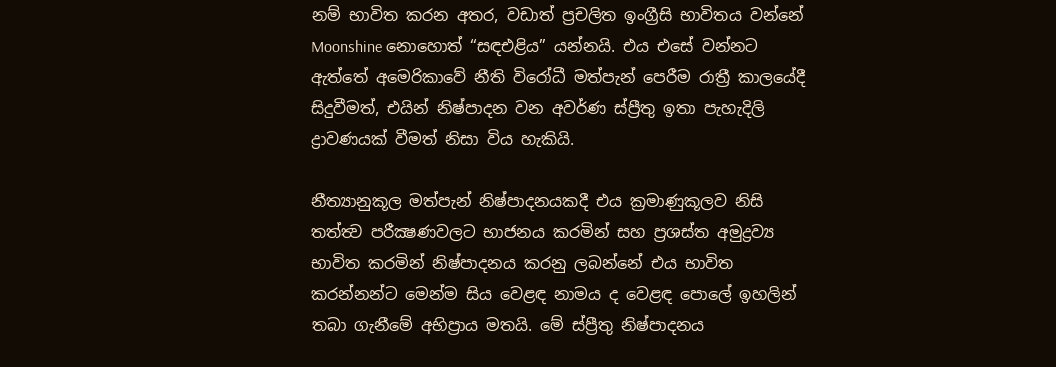නම් භාවිත කරන අතර, වඩාත් ප්‍රචලිත ඉංග්‍රීසි භාවිතය වන්නේ Moonshine නොහොත් “සඳඑළිය” යන්නයි. එය එසේ වන්නට ඇත්තේ අමෙරිකාවේ නීති විරෝධී මත්පැන් පෙරීම රාත්‍රී කාලයේදී සිදුවීමත්, එයින් නිෂ්පාදන වන අවර්ණ ස්ප්‍රීතු ඉතා පැහැදිලි ද්‍රාවණයක් වීමත් නිසා විය හැකියි.

නීත්‍යානුකූල මත්පැන් නිෂ්පාදනයකදී එය ක්‍රමාණුකූලව නිසි තත්ත්‍ව පරීක්‍ෂණවලට භාජනය කරමින් සහ ප්‍රශස්ත අමුද්‍රව්‍ය භාවිත කරමින් නිෂ්පාදනය කරනු ලබන්නේ එය භාවිත කරන්නන්ට මෙන්ම සිය වෙළඳ නාමය ද වෙළඳ පොලේ ඉහලින් තබා ගැනීමේ අභිප්‍රාය මතයි. මේ ස්ප්‍රීතු නිෂ්පාදනය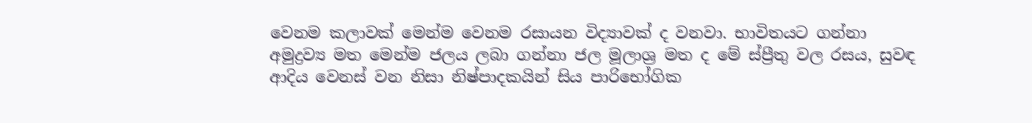වෙනම කලාවක් මෙන්ම වෙනම රසායන විද්‍යාවක් ද වනවා. භාවිතයට ගන්නා අමුද්‍රව්‍ය මත මෙන්ම ජලය ලබා ගන්නා ජල මූලාශ්‍ර මත ද මේ ස්ප්‍රීතු වල රසය, සුවඳ ආදිය වෙනස් වන නිසා නිෂ්පාදකයින් සිය පාරිභෝගික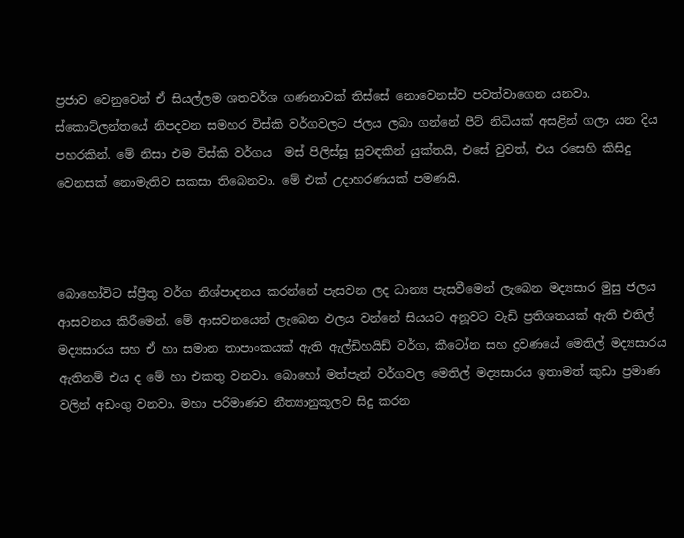ප්‍රජාව වෙනුවෙන් ඒ සියල්ලම ශතවර්ශ ගණනාවක් තිස්සේ නොවෙනස්ව පවත්වාගෙන යනවා. ස්කොට්ලන්තයේ නිපදවන සමහර විස්කි වර්ගවලට ජලය ලබා ගන්නේ පීට් නිධියක් අසළින් ගලා යන දිය පහරකින්. මේ නිසා එම විස්කි වර්ගය  මස් පිලිස්සූ සුවඳකින් යුක්තයි, එසේ වුවත්, එය රසෙහි කිසිදු වෙනසක් නොමැතිව සකසා තිබෙනවා. මේ එක් උදාහරණයක් පමණයි.



බොහෝවිට ස්ප්‍රීතු වර්ග නිශ්පාදනය කරන්නේ පැසවන ලද ධාන්‍ය පැසවීමෙන් ලැබෙන මද්‍යසාර මුසු ජලය ආසවනය කිරීමෙන්. මේ ආසවනයෙන් ලැබෙන ඵලය වන්නේ සියයට අනූවට වැඩි ප්‍රතිශතයක් ඇති එතිල් මද්‍යසාරය සහ ඒ හා සමාන තාපාංකයක් ඇති ඇල්ඩිහයිඩ් වර්ග, කීටෝන සහ ද්‍රවණයේ මෙතිල් මද්‍යසාරය ඇතිනම් එය ද මේ හා එකතු වනවා. බොහෝ මත්පැන් වර්ගවල මෙතිල් මද්‍යසාරය ඉතාමත් කුඩා ප්‍රමාණ වලින් අඩංගු වනවා. මහා පරිමාණව නීත්‍යානුකූලව සිදු කරන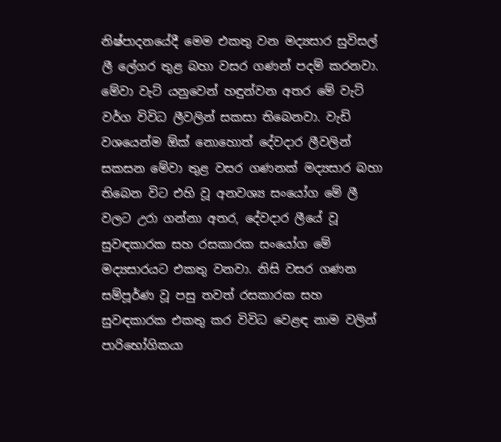නිෂ්පාදනයේදී මෙම එකතු වන මද්‍යසාර සුවිසල් ලී ලේගර තුළ බහා වසර ගණන් පදම් කරනවා. මේවා වැට් යනුවෙන් හඳුන්වන අතර මේ වැට් වර්ග විවිධ ලීවලින් සකසා තිබෙනවා. වැඩි වශයෙන්ම ඕක් නොහොත් දේවදාර ලීවලින් සකසන මේවා තුළ වසර ගණනක් මද්‍යසාර බහා තිබෙන විට එහි වූ අනවශ්‍ය සංයෝග මේ ලී වලට උරා ගන්නා අතර, දේවදාර ලීයේ වූ සුවඳකාරක සහ රසකාරක සංයෝග මේ මද්‍යසාරයට එකතු වනවා. නිසි වසර ගණන සම්පූර්ණ වූ පසු තවත් රසකාරක සහ සුවඳකාරක එකතු කර විවිධ වෙළඳ නාම වලින් පාරිභෝගිකයා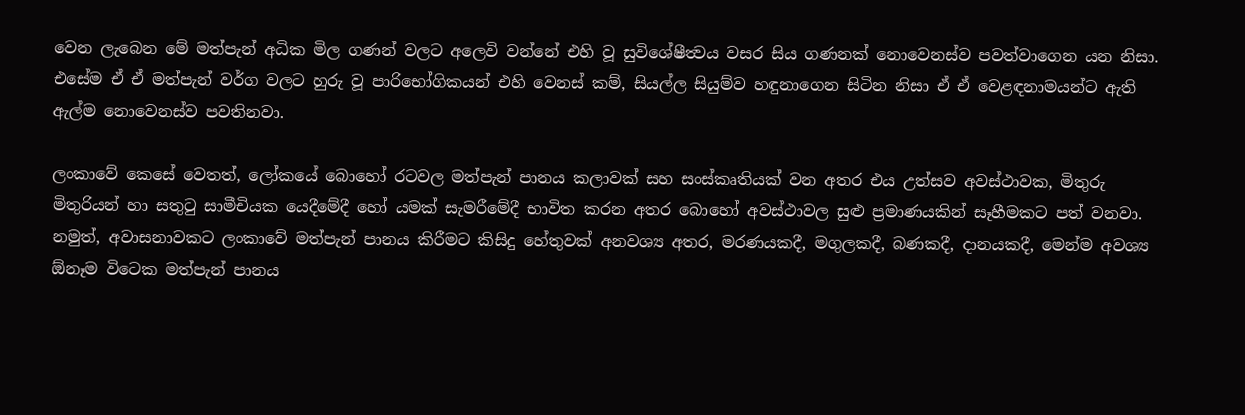වෙන ලැබෙන මේ මත්පැන් අධික මිල ගණන් වලට අලෙවි වන්නේ එහි වූ සුවිශේෂීත්‍වය වසර සිය ගණනක් නොවෙනස්ව පවත්වාගෙන යන නිසා.  එසේම ඒ ඒ මත්පැන් වර්ග වලට හුරු වූ පාරිභෝගිකයන් එහි වෙනස් කම්, සියල්ල සියුම්ව හඳුනාගෙන සිටින නිසා ඒ ඒ වෙළඳනාමයන්ට ඇති ඇල්ම නොවෙනස්ව පවතිනවා.

ලංකාවේ කෙසේ වෙතත්, ලෝකයේ බොහෝ රටවල මත්පැන් පානය කලාවක් සහ සංස්කෘතියක් වන අතර එය උත්සව අවස්ථාවක, මිතුරු මිතුරියන් හා සතුටු සාමීචියක යෙදීමේදී හෝ යමක් සැමරීමේදී භාවිත කරන අතර බොහෝ අවස්ථාවල සුළු ප්‍රමාණයකින් සෑහීමකට පත් වනවා. නමුත්, අවාසනාවකට ලංකාවේ මත්පැන් පානය කිරීමට කිසිදු හේතුවක් අනවශ්‍ය අතර, මරණයකදී, මගුලකදී, බණකදී, දානයකදී, මෙන්ම අවශ්‍ය ඕනෑම විටෙක මත්පැන් පානය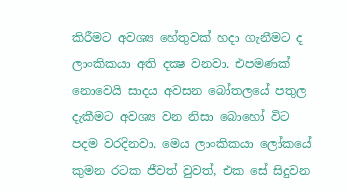කිරීමට අවශ්‍ය හේතුවක් හදා ගැනීමට ද ලාංකිකයා අති දක්‍ෂ වනවා. එපමණක් නොවෙයි සාදය අවසන බෝතලයේ පතුල දැකීමට අවශ්‍ය වන නිසා බොහෝ විට පදම වරදිනවා. මෙය ලාංකිකයා ලෝකයේ කුමන රටක ජීවත් වුවත්, එක සේ සිදුවන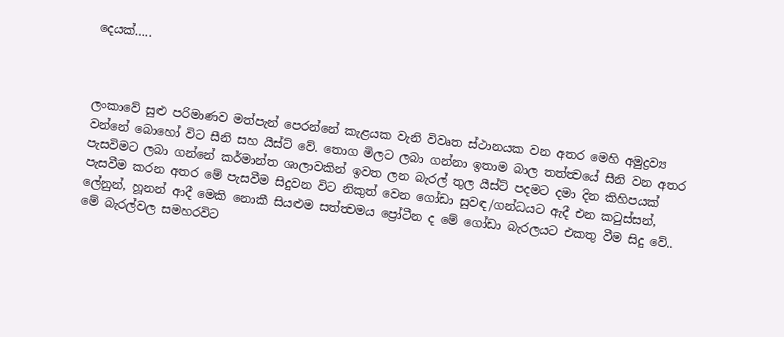දෙයක්…..



ලංකාවේ සුළු පරිමාණව මත්පැන් පෙරන්නේ කැළයක වැනි විවෘත ස්ථානයක වන අතර මෙහි අමුද්‍රව්‍ය වන්නේ බොහෝ විට සීනි සහ යීස්ට් වේ. තොග මිලට ලබා ගන්නා ඉතාම බාල තත්ත්‍වයේ සීනි වන අතර පැසවිමට ලබා ගන්නේ කර්මාන්ත ශාලාවකින් ඉවත ලන බැරල් තුල යීස්ට් පදමට දමා දින කිහිපයක් පැසවීම කරන අතර මේ පැසවීම සිදුවන විට නිකුත් වෙන ගෝඩා සුවඳ/ගන්ධයට ඇදී එන කටුස්සන්, ලේනුන්, හූනන් ආදී මෙකි නොකී සියළුම සත්ත්‍වමය ප්‍රෝටීන ද මේ ගෝඩා බැරලයට එකතු වීම සිදු වේ.. මේ බැරල්වල සමහරවිට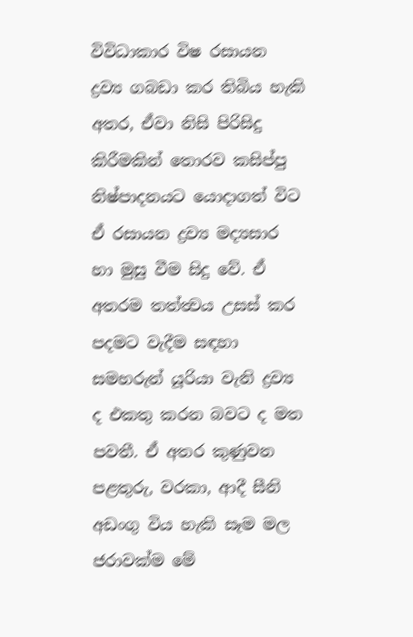විවිධාකාර විෂ රසායන ද්‍රව්‍ය ගබඩා කර තිබිය හැකි අතර, ඒවා නිසි පිරිසිදු කිරීමකින් තොරව කසිප්පු නිෂ්පාදනයට යොදාගත් විට ඒ රසායන ද්‍රව්‍ය මද්‍යසාර හා මුසු වීම සිදු වේ. ඒ අතරම තත්ත්‍වය උසස් කර පදමට වැදීම සඳහා සමහරුන් යූරියා වැනි ද්‍රව්‍ය ද එකතු කරන බවට ද මත පවතී. ඒ අතර කුණුවන පළතුරු, වරකා, ආදී සීනි අඩංගු විය හැකි සෑම මල ජරාවක්ම මේ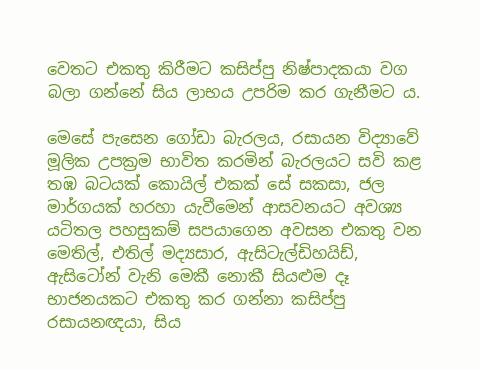වෙතට එකතු කිරීමට කසිප්පු නිෂ්පාදකයා වග බලා ගන්නේ සිය ලාභය උපරිම කර ගැනීමට ය.

මෙසේ පැසෙන ගෝඩා බැරලය, රසායන විද්‍යාවේ මූලික උපක්‍රම භාවිත කරමින් බැරලයට සවි කළ තඹ බටයක් කොයිල් එකක් සේ සකසා, ජල මාර්ගයක් හරහා යැවීමෙන් ආසවනයට අවශ්‍ය යටිතල පහසුකම් සපයාගෙන අවසන එකතු වන මෙතිල්, එතිල් මද්‍යසාර, ඇසිටැල්ඩිහයිඩ්, ඇසිටෝන් වැනි මෙකී නොකී සියළුම දෑ භාජනයකට එකතු කර ගන්නා කසිප්පු රසායන‍ඥයා, සිය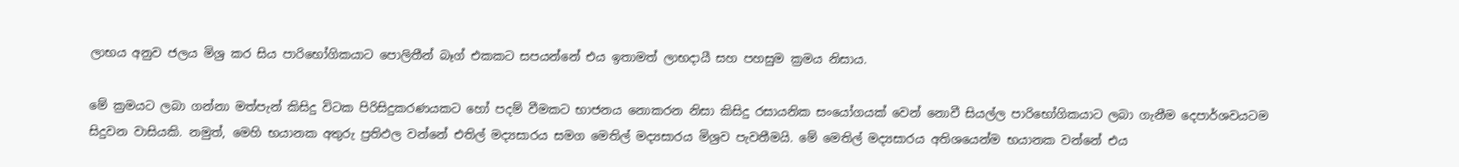ලාභය අනුව ජලය මිශ්‍ර කර සිය පාරිභෝගිකයාට පොලිතීන් බෑග් එකකට සපයන්නේ එය ඉතාමත් ලාභදායී සහ පහසුම ක්‍රමය නිසාය.

මේ ක්‍රමයට ලබා ගන්නා මත්පැන් කිසිදු විටක පිරිසිදුකරණයකට හෝ පදම් වීමකට භාජනය නොකරන නිසා කිසිදු රසායනික සංයෝගයක් වෙන් නොවී සියල්ල පාරිභෝගිකයාට ලබා ගැනීම දෙපාර්ශවයටම සිදුවන වාසියකි. නමුත්, මෙහි භයානක අතුරු ප්‍රතිඵල වන්නේ එතිල් මද්‍යසාරය සමග මෙතිල් මද්‍යසාරය මිශ්‍රව පැවතීමයි. මේ මෙතිල් මද්‍යසාරය අතිශයෙන්ම භයානක වන්නේ එය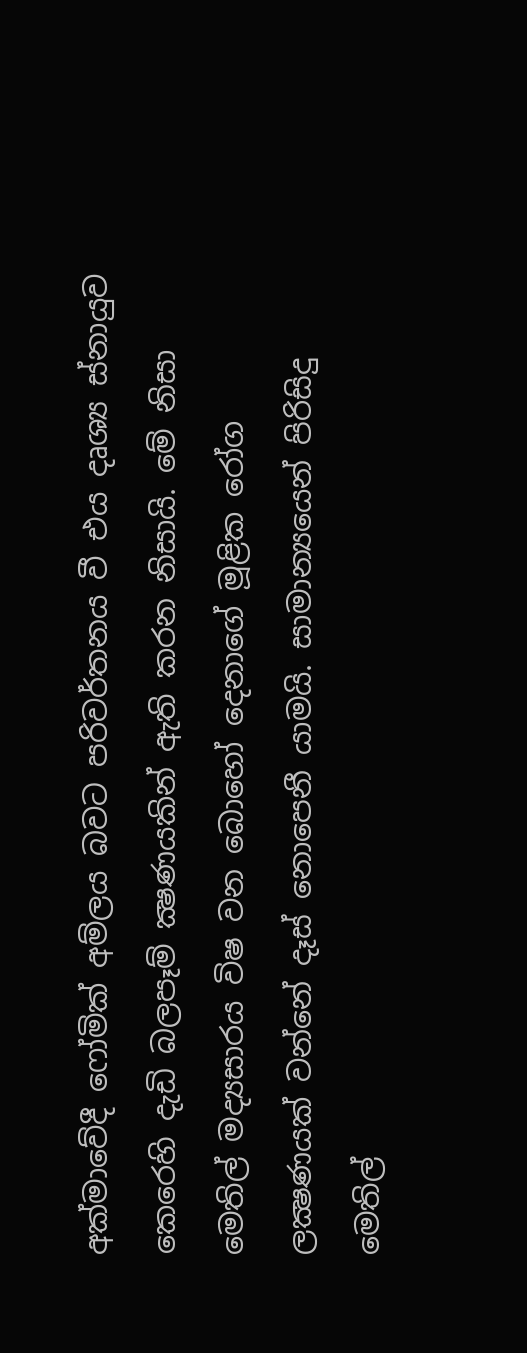අක්මාවේදී ෆෝමික් අම්ලය බවට පරිවර්තනය වී එය දෘශ්‍ය ස්නායුව කෙරෙහි දැඩි බලපෑම් ක්‍ෂණයකින් ඇති කරන නිසායි. මේ නිසා මෙතිල් මද්‍යසාරය විෂ වන බොහෝ දෙනාගේ මූළික රෝග ලක්‍ෂණයක් වන්නේ දෑස් නොපෙනී යාමයි. සාමාන්‍යයෙන් පිරිසිදු මෙතිල්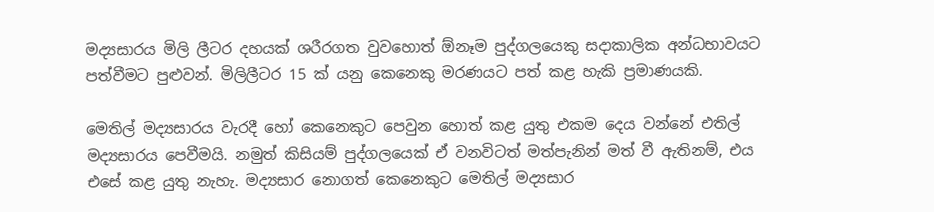මද්‍යසාරය මිලි ලීටර දහයක් ශරීරගත වුවහොත් ඕනෑම පුද්ගලයෙකු සදාකාලික අන්ධභාවයට පත්වීමට පුළුවන්. මිලිලීටර 15 ක් යනු කෙනෙකු මරණයට පත් කළ හැකි ප්‍රමාණයකි.

මෙතිල් මද්‍යසාරය වැරදී හෝ කෙනෙකුට පෙවුන හොත් කළ යුතු එකම දෙය වන්නේ එතිල් මද්‍යසාරය පෙවීමයි. නමුත් කිසියම් පුද්ගලයෙක් ඒ වනවිටත් මත්පැනින් මත් වී ඇතිනම්, එය එසේ කළ යුතු නැහැ. මද්‍යසාර නොගත් කෙනෙකුට මෙතිල් මද්‍යසාර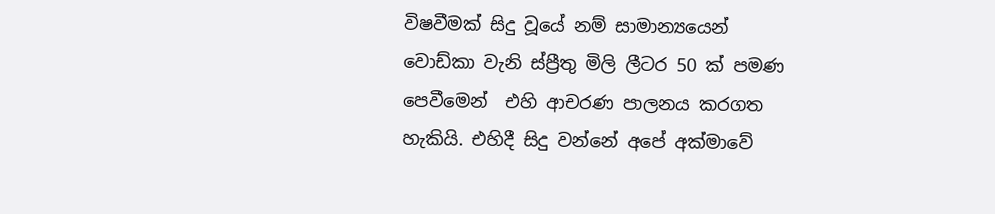විෂවීමක් සිදු වූයේ නම් සාමාන්‍යයෙන් වොඩ්කා වැනි ස්ප්‍රීතු මිලි ලීටර 50 ක් පමණ පෙවීමෙන්  එහි ආචරණ පාලනය කරගත හැකියි. එහිදී සිදු වන්නේ අපේ අක්මාවේ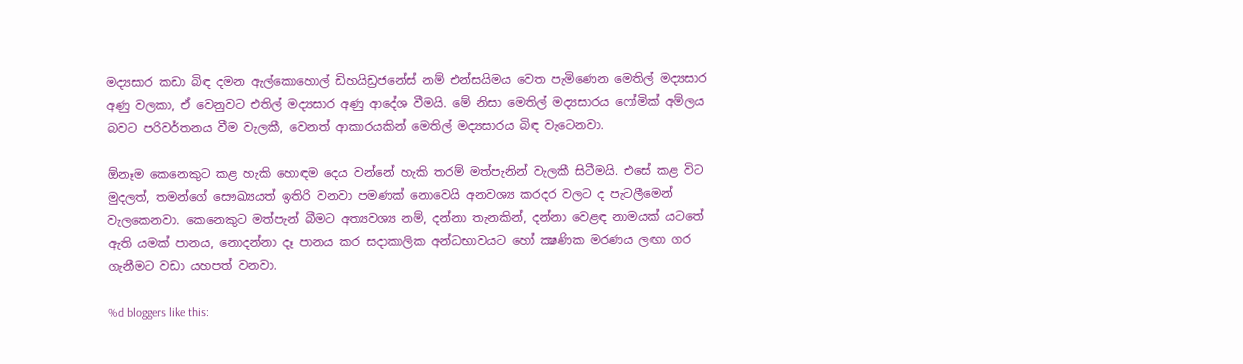මද්‍යසාර කඩා බිඳ දමන ඇල්කොහොල් ඩිහයිඩ්‍රජනේස් නම් එන්සයිමය වෙත පැමිණෙන මෙතිල් මද්‍යසාර අණු වලකා, ඒ වෙනුවට එතිල් මද්‍යසාර අණු ආදේශ වීමයි. මේ නිසා මෙතිල් මද්‍යසාරය ෆෝමික් අම්ලය බවට පරිවර්තනය වීම වැලකී, වෙනත් ආකාරයකින් මෙතිල් මද්‍යසාරය බිඳ වැටෙනවා.

ඕනෑම කෙනෙකුට කළ හැකි හොඳම දෙය වන්නේ හැකි තරම් මත්පැනින් වැලකී සිටීමයි. එසේ කළ විට මුදලත්, තමන්ගේ සෞඛ්‍යයත් ඉතිරි වනවා පමණක් නොවෙයි අනවශ්‍ය කරදර වලට ද පැටලීමෙන් වැලකෙනවා. කෙනෙකුට මත්පැන් බීමට අත්‍යවශ්‍ය නම්, දන්නා තැනකින්, දන්නා වෙළඳ නාමයක් යටතේ ඇති යමක් පානය, නොදන්නා දෑ පානය කර සදාකාලික අන්ධභාවයට හෝ ක්‍ෂණික මරණය ලඟා ගර ගැනීමට වඩා යහපත් වනවා.

%d bloggers like this: